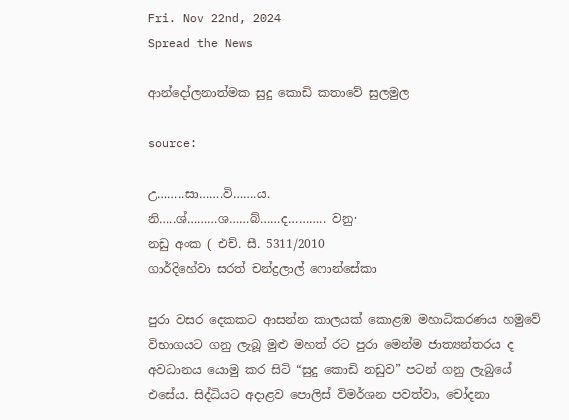Fri. Nov 22nd, 2024
Spread the News

ආන්දෝලනාත්මක සුදු කොඩි කතාවේ සුලමුල

source:

උ……..සා…….වි…….ය.
නි…..ශ්………ශ……බ්……ද……….. වනු·
නඩු අංක ( එච්. සී. 5311/2010
ගාර්දිහේවා සරත් චන්ද්‍රලාල් ෆොන්සේකා

පුරා වසර දෙකකට ආසන්න කාලයක්‌ කොළඹ මහාධිකරණය හමුවේ විභාගයට ගනු ලැබූ මුළු මහත් රට පුරා මෙන්ම ජාත්‍යන්තරය ද අවධානය යොමු කර සිටි “සුදු කොඩි නඩුව” පටන් ගනු ලැබුයේ එසේය. සිද්ධියට අදාළව පොලිස්‌ විමර්ශන පවත්වා, චෝදනා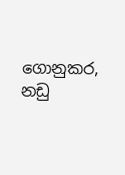ගොනුකර, නඩු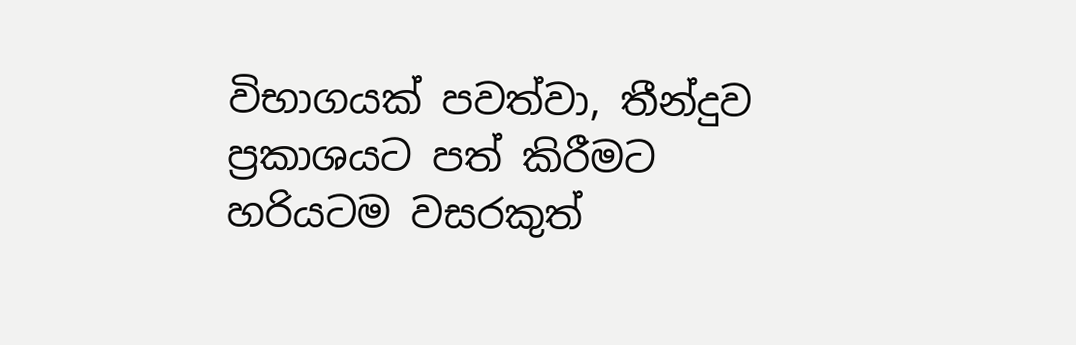විභාගයක්‌ පවත්වා, තීන්දුව ප්‍රකාශයට පත් කිරීමට හරියටම වසරකුත්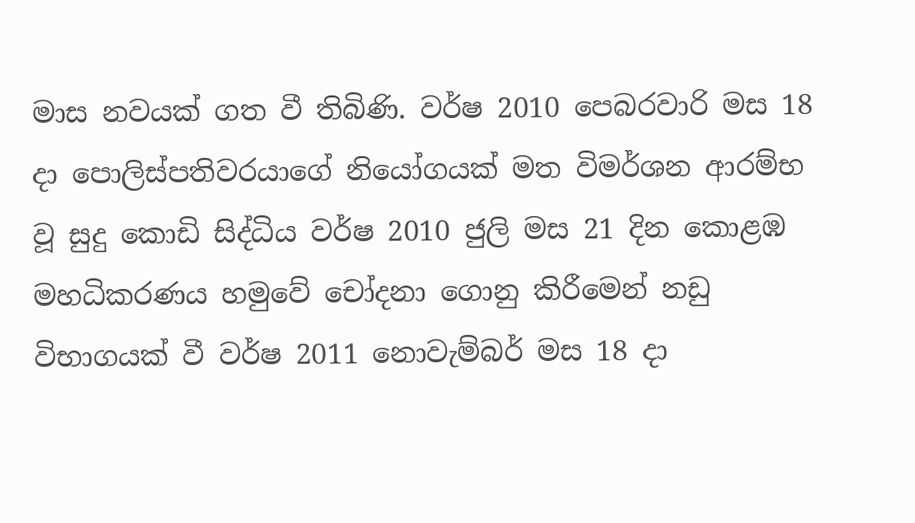මාස නවයක්‌ ගත වී තිබිණි. වර්ෂ 2010 පෙබරවාරි මස 18 දා පොලිස්‌පතිවරයාගේ නියෝගයක්‌ මත විමර්ශන ආරම්භ වූ සුදු කොඩි සිද්ධිය වර්ෂ 2010 ජුලි මස 21 දින කොළඹ මහධිකරණය හමුවේ චෝදනා ගොනු කිරීමෙන් නඩු විභාගයක්‌ වී වර්ෂ 2011 නොවැම්බර් මස 18 දා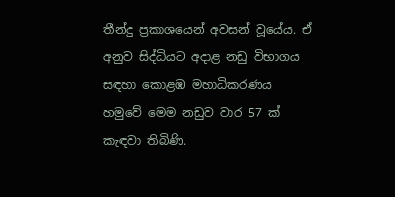තීන්දු ප්‍රකාශයෙන් අවසන් වූයේය. ඒ අනුව සිද්ධියට අදාළ නඩු විභාගය සඳහා කොළඹ මහාධිකරණය හමුවේ මෙම නඩුව වාර 57 ක්‌ කැඳවා තිබිණි.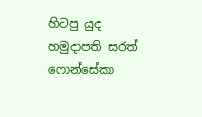හිටපු යුද හමුදාපති සරත් ෆොන්සේකා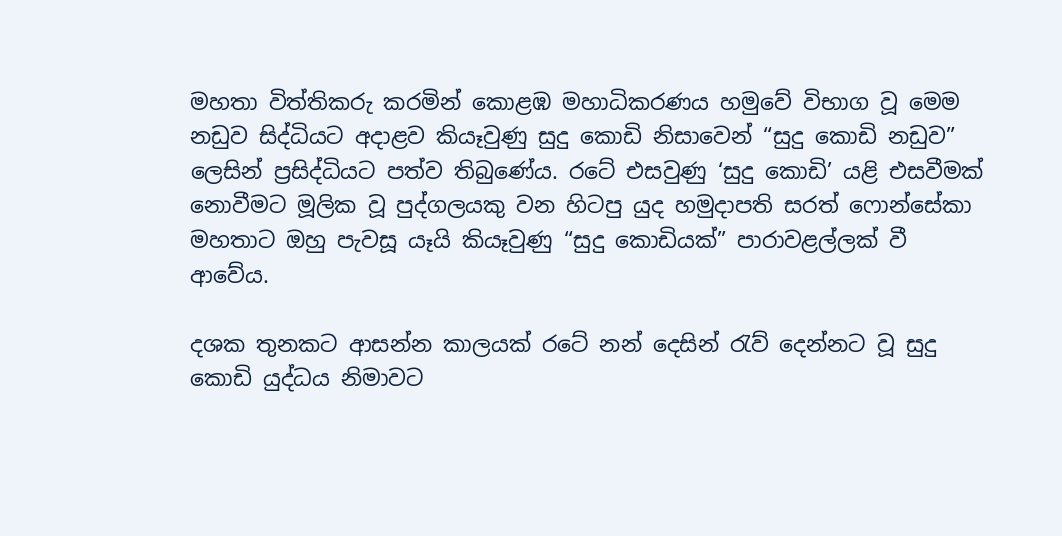මහතා විත්තිකරු කරමින් කොළඹ මහාධිකරණය හමුවේ විභාග වූ මෙම නඩුව සිද්ධියට අදාළව කියෑවුණු සුදු කොඩි නිසාවෙන් “සුදු කොඩි නඩුව” ලෙසින් ප්‍රසිද්ධියට පත්ව තිබුණේය. රටේ එසවුණු ‘සුදු කොඩි’ යළි එසවීමක්‌ නොවීමට මූලික වූ පුද්ගලයකු වන හිටපු යුද හමුදාපති සරත් ෆොන්සේකා මහතාට ඔහු පැවසූ යෑයි කියෑවුණු “සුදු කොඩියක්‌” පාරාවළල්ලක්‌ වී ආවේය.

දශක තුනකට ආසන්න කාලයක්‌ රටේ නන් දෙසින් රැව් දෙන්නට වූ සුදු කොඩි යුද්ධය නිමාවට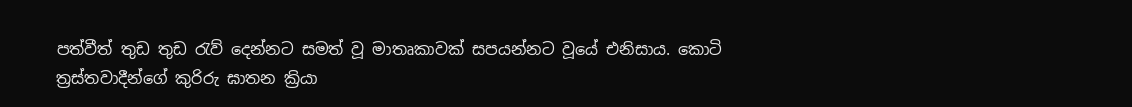පත්වීත් තුඩ තුඩ රැව් දෙන්නට සමත් වූ මාතෘකාවක්‌ සපයන්නට වූයේ එනිසාය. කොටි ත්‍රස්‌තවාදීන්ගේ කුරිරු ඝාතන ක්‍රියා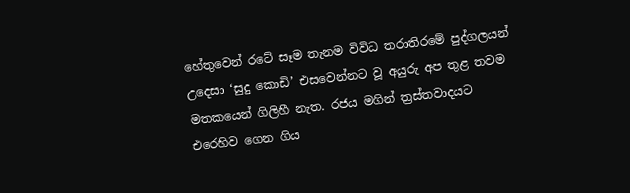හේතුවෙන් රටේ සෑම තැනම විවිධ තරාතිරමේ පුද්ගලයන් උදෙසා ‘සුදු කොඩි’ එසවෙන්නට වූ අයුරු අප තුළ තවම මතකයෙන් ගිලිහී නැත. රජය මගින් ත්‍රස්‌තවාදයට එරෙහිව ගෙන ගිය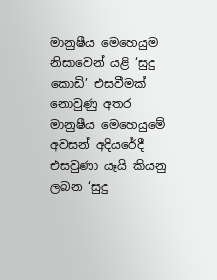මානුෂීය මෙහෙයුම නිසාවෙන් යළි ‘සුදු කොඩි’ එසවීමක්‌ නොවුණු අතර මානුෂීය මෙහෙයුමේ අවසන් අදියරේදී එසවුණා යෑයි කියනු ලබන ‘සුදු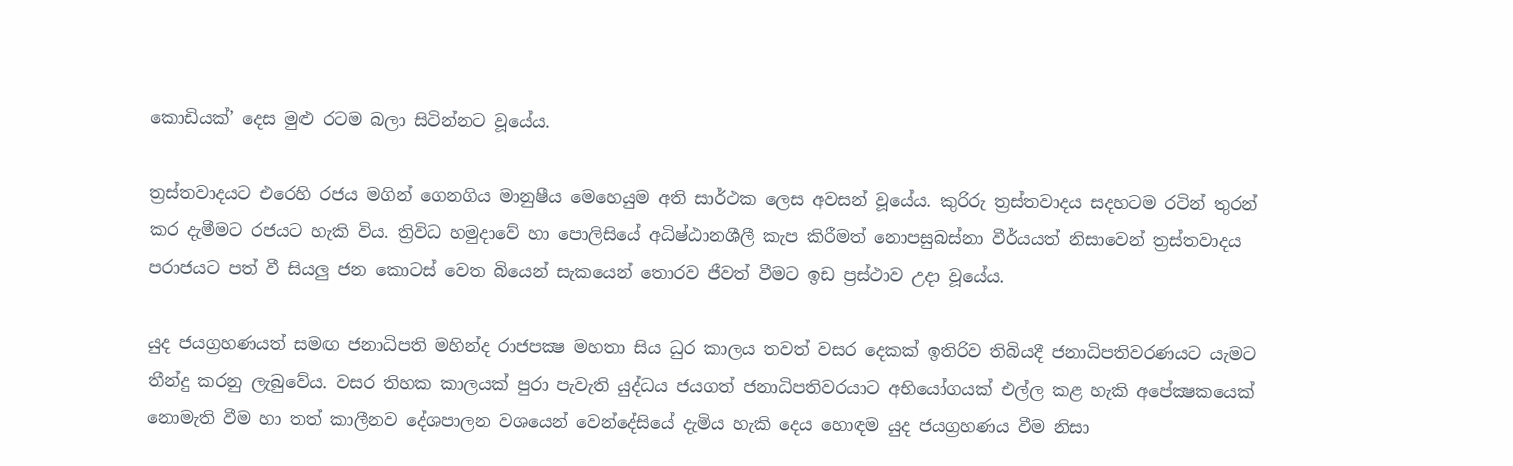කොඩියක්‌’ දෙස මුළු රටම බලා සිටින්නට වූයේය.

ත්‍රස්‌තවාදයට එරෙහි රජය මගින් ගෙනගිය මානුෂීය මෙහෙයුම අති සාර්ථක ලෙස අවසන් වූයේය. කුරිරු ත්‍රස්‌තවාදය සදහටම රටින් තුරන් කර දැමීමට රජයට හැකි විය. ත්‍රිවිධ හමුදාවේ හා පොලිසියේ අධිෂ්ඨානශීලී කැප කිරීමත් නොපසුබස්‌නා වීර්යයත් නිසාවෙන් ත්‍රස්‌තවාදය පරාජයට පත් වී සියලු ජන කොටස්‌ වෙත බියෙන් සැකයෙන් තොරව ජීවත් වීමට ඉඩ ප්‍රස්‌ථාව උදා වූයේය.

යුද ජයග්‍රහණයත් සමඟ ජනාධිපති මහින්ද රාජපක්‍ෂ මහතා සිය ධුර කාලය තවත් වසර දෙකක්‌ ඉතිරිව තිබියදී ජනාධිපතිවරණයට යැමට තීන්දු කරනු ලැබුවේය. වසර තිහක කාලයක්‌ පුරා පැවැති යුද්ධය ජයගත් ජනාධිපතිවරයාට අභියෝගයක්‌ එල්ල කළ හැකි අපේක්‍ෂකයෙක්‌ නොමැති වීම හා තත් කාලීනව දේශපාලන වශයෙන් වෙන්දේසියේ දැමිය හැකි දෙය හොඳම යුද ජයග්‍රහණය වීම නිසා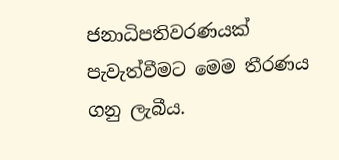ජනාධිපතිවරණයක්‌ පැවැත්වීමට මෙම තීරණය ගනු ලැබීය.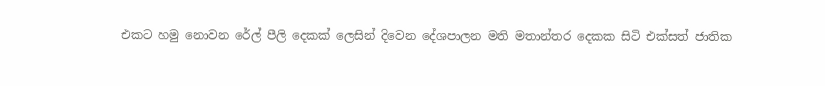එකට හමු නොවන රේල් පීලි දෙකක්‌ ලෙසින් දිවෙන දේශපාලන මති මතාන්තර දෙකක සිටි එක්‌සත් ජාතික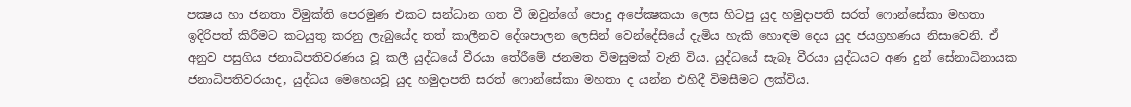පක්‍ෂය හා ජනතා විමුක්‌ති පෙරමුණ එකට සන්ධාන ගත වී ඔවුන්ගේ පොදු අපේක්‍ෂකයා ලෙස හිටපු යුද හමුදාපති සරත් ෆොන්සේකා මහතා ඉදිරිපත් කිරීමට කටයුතු කරනු ලැබුයේද තත් කාලීනව දේශපාලන ලෙසින් වෙන්දේසියේ දැමිය හැකි හොඳම දෙය යුද ජයග්‍රහණය නිසාවෙනි. ඒ අනුව පසුගිය ජනාධිපතිවරණය වූ කලී යුද්ධයේ වීරයා තේරීමේ ජනමත විමසුමක්‌ වැනි විය. යුද්ධයේ සැබෑ වීරයා යුද්ධයට අණ දුන් සේනාධිනායක ජනාධිපතිවරයාද, යුද්ධය මෙහෙයවූ යුද හමුදාපති සරත් ෆොන්සේකා මහතා ද යන්න එහිදී විමසීමට ලක්‌විය.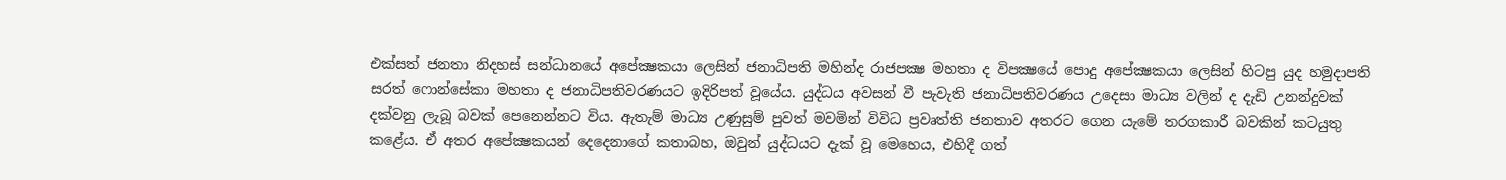එක්‌සත් ජනතා නිදහස්‌ සන්ධානයේ අපේක්‍ෂකයා ලෙසින් ජනාධිපති මහින්ද රාජපක්‍ෂ මහතා ද විපක්‍ෂයේ පොදු අපේක්‍ෂකයා ලෙසින් හිටපු යුද හමුදාපති සරත් ෆොන්සේකා මහතා ද ජනාධිපතිවරණයට ඉදිරිපත් වූයේය. යුද්ධය අවසන් වී පැවැති ජනාධිපතිවරණය උදෙසා මාධ්‍ය වලින් ද දැඩි උනන්දුවක්‌ දක්‌වනු ලැබූ බවක්‌ පෙනෙන්නට විය. ඇතැම් මාධ්‍ය උණුසුම් පුවත් මවමින් විවිධ ප්‍රවෘත්ති ජනතාව අතරට ගෙන යැමේ තරගකාරී බවකින් කටයුතු කළේය. ඒ අතර අපේක්‍ෂකයන් දෙදෙනාගේ කතාබහ, ඔවුන් යුද්ධයට දැක්‌ වූ මෙහෙය, එහිදී ගත්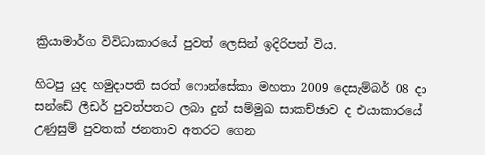ක්‍රියාමාර්ග විවිධාකාරයේ පුවත් ලෙසින් ඉදිරිපත් විය.

හිටපු යුද හමුදාපති සරත් ෆොන්සේකා මහතා 2009 දෙසැම්බර් 08 දා සන්ඩේ ලීඩර් පුවත්පතට ලබා දුන් සම්මුඛ සාකච්ඡාව ද එයාකාරයේ උණුසුම් පුවතක්‌ ජනතාව අතරට ගෙන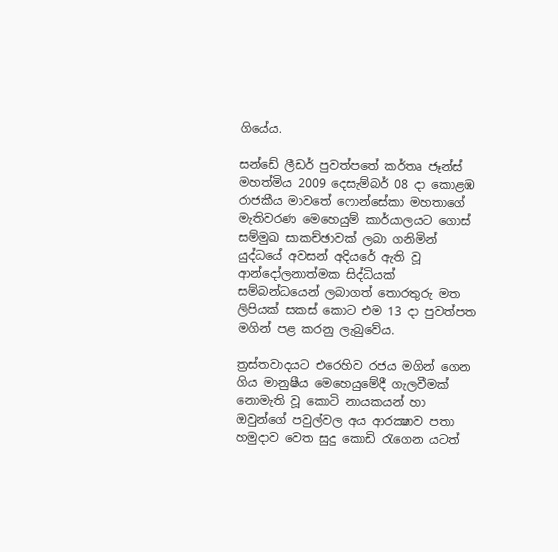ගියේය.

සන්ඩේ ලීඩර් පුවත්පතේ කර්තෘ ජෑන්ස්‌ මහත්මිය 2009 දෙසැම්බර් 08 දා කොළඹ රාජකීය මාවතේ ෆොන්සේකා මහතාගේ මැතිවරණ මෙහෙයුම් කාර්යාලයට ගොස්‌ සම්මුඛ සාකච්ඡාවක්‌ ලබා ගනිමින් යුද්ධයේ අවසන් අදියරේ ඇති වූ ආන්දෝලනාත්මක සිද්ධියක්‌ සම්බන්ධයෙන් ලබාගත් තොරතුරු මත ලිපියක්‌ සකස්‌ කොට එම 13 දා පුවත්පත මගින් පළ කරනු ලැබුවේය.

ත්‍රස්‌තවාදයට එරෙහිව රජය මගින් ගෙන ගිය මානුෂීය මෙහෙයුමේදී ගැලවීමක්‌ නොමැති වූ කොටි නායකයන් හා ඔවුන්ගේ පවුල්වල අය ආරක්‍ෂාව පතා හමුදාව වෙත සුදු කොඩි රැගෙන යටත්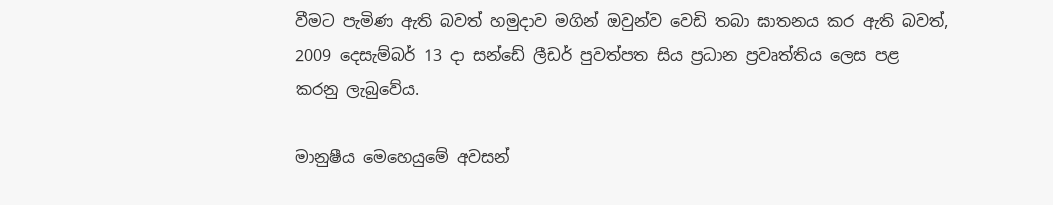වීමට පැමිණ ඇති බවත් හමුදාව මගින් ඔවුන්ව වෙඩි තබා ඝාතනය කර ඇති බවත්, 2009 දෙසැම්බර් 13 දා සන්ඩේ ලීඩර් පුවත්පත සිය ප්‍රධාන ප්‍රවෘත්තිය ලෙස පළ කරනු ලැබුවේය.

මානුෂීය මෙහෙයුමේ අවසන්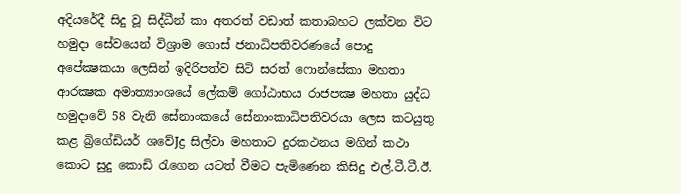අදියරේදී සිදු වූ සිද්ධීන් කා අතරත් වඩාත් කතාබහට ලක්‌වන විට හමුදා සේවයෙන් විශ්‍රාම ගොස්‌ ජනාධිපතිවරණයේ පොදු අපේක්‍ෂකයා ලෙසින් ඉදිරිපත්ව සිටි සරත් ෆොන්සේකා මහතා ආරක්‍ෂක අමාත්‍යාංශයේ ලේකම් ගෝඨාභය රාජපක්‍ෂ මහතා යුද්ධ හමුදාවේ 58 වැනි සේනාංකයේ සේනාංකාධිපතිවරයා ලෙස කටයුතු කළ බ්‍රිගේඩියර් ශවේJද්‍ර සිල්වා මහතාට දුරකථනය මගින් කථා කොට සුදු කොඩි රැගෙන යටත් වීමට පැමිණෙන කිසිදු එල්.ටී.ටී.ඊ.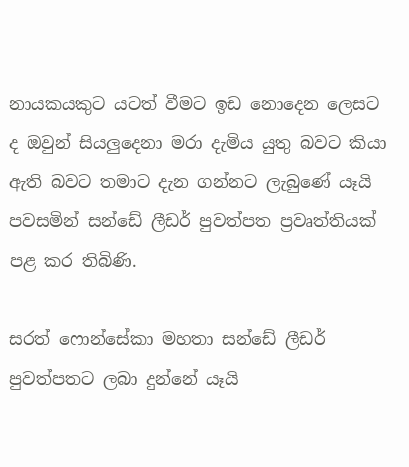නායකයකුට යටත් වීමට ඉඩ නොදෙන ලෙසට ද ඔවුන් සියලුදෙනා මරා දැමිය යුතු බවට කියා ඇති බවට තමාට දැන ගන්නට ලැබුණේ යෑයි පවසමින් සන්ඩේ ලීඩර් පුවත්පත ප්‍රවෘත්තියක්‌ පළ කර තිබිණි.

සරත් ෆොන්සේකා මහතා සන්ඩේ ලීඩර් පුවත්පතට ලබා දුන්නේ යෑයි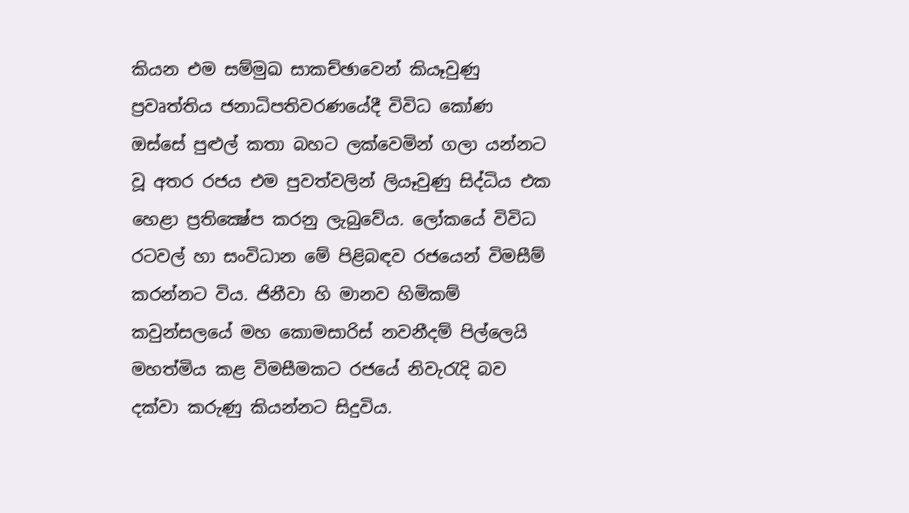කියන එම සම්මුඛ සාකච්ඡාවෙන් කියෑවුණු ප්‍රවෘත්තිය ජනාධිපතිවරණයේදී විවිධ කෝණ ඔස්‌සේ පුළුල් කතා බහට ලක්‌වෙමින් ගලා යන්නට වූ අතර රජය එම පුවත්වලින් ලියෑවුණු සිද්ධිය එක හෙළා ප්‍රතික්‍ෂේප කරනු ලැබුවේය. ලෝකයේ විවිධ රටවල් හා සංවිධාන මේ පිළිබඳව රජයෙන් විමසීම් කරන්නට විය. ජිනීවා හි මානව හිමිකම් කවුන්සලයේ මහ කොමසාරිස්‌ නවනීදම් පිල්ලෙයි මහත්මිය කළ විමසීමකට රජයේ නිවැරැදි බව දක්‌වා කරුණු කියන්නට සිදුවිය.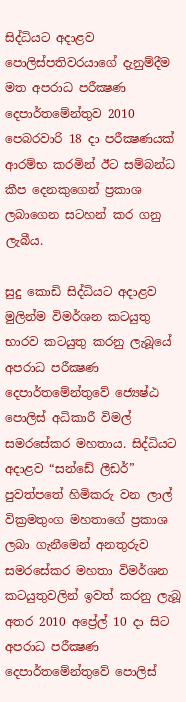සිද්ධියට අදාළව පොලිස්‌පතිවරයාගේ දැනුම්දීම මත අපරාධ පරීක්‍ෂණ දෙපාර්තමේන්තුව 2010 පෙබරවාරි 18 දා පරීක්‍ෂණයක්‌ ආරම්භ කරමින් ඊට සම්බන්ධ කීප දෙනකුගෙන් ප්‍රකාශ ලබාගෙන සටහන් කර ගනු ලැබීය.

සුදු කොඩි සිද්ධියට අදාළව මුලින්ම විමර්ශන කටයුතු භාරව කටයුතු කරනු ලැබූයේ අපරාධ පරීක්‍ෂණ දෙපාර්තමේන්තුවේ ජ්‍යෙෂ්ඨ පොලිස්‌ අධිකාරී විමල් සමරසේකර මහතාය. සිද්ධියට අදාළව “සන්ඩේ ලීඩර්” පුවත්පතේ හිමිකරු වන ලාල් වික්‍රමතුංග මහතාගේ ප්‍රකාශ ලබා ගැනීමෙන් අනතුරුව සමරසේකර මහතා විමර්ශන කටයුතුවලින් ඉවත් කරනු ලැබූ අතර 2010 අප්‍රේල් 10 දා සිට අපරාධ පරීක්‍ෂණ දෙපාර්තමේන්තුවේ පොලිස්‌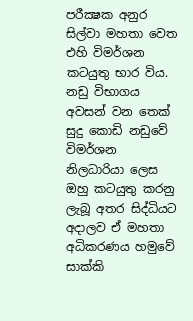පරීක්‍ෂක අනුර සිල්වා මහතා වෙත එහි විමර්ශන කටයුතු භාර විය. නඩු විභාගය අවසන් වන තෙක්‌ සුදු කොඩි නඩුවේ විමර්ශන නිලධාරියා ලෙස ඔහු කටයුතු කරනු ලැබූ අතර සිද්ධියට අදාලව ඒ මහතා අධිකරණය හමුවේ සාක්‌කි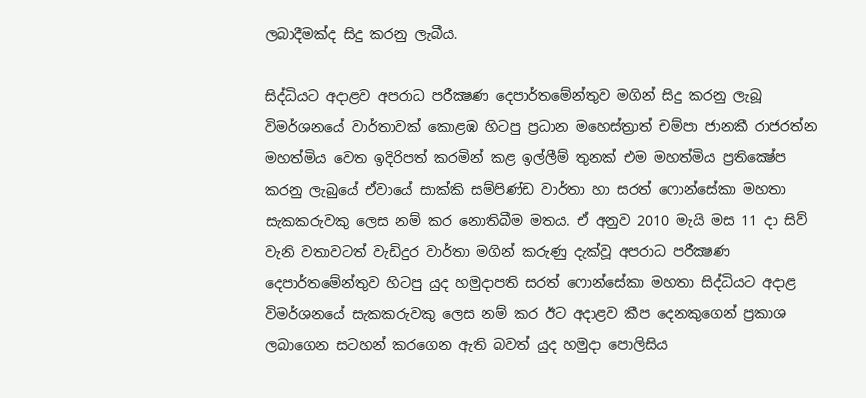ලබාදීමක්‌ද සිදු කරනු ලැබීය.

සිද්ධියට අදාළව අපරාධ පරීක්‍ෂණ දෙපාර්තමේන්තුව මගින් සිදු කරනු ලැබූ විමර්ශනයේ වාර්තාවක්‌ කොළඹ හිටපු ප්‍රධාන මහෙස්‌ත්‍රාත් චම්පා ජානකී රාජරත්න මහත්මිය වෙත ඉදිරිපත් කරමින් කළ ඉල්ලීම් තුනක්‌ එම මහත්මිය ප්‍රතික්‍ෂේප කරනු ලැබුයේ ඒවායේ සාක්‌කි සම්පිණ්‌ඩ වාර්තා හා සරත් ෆොන්සේකා මහතා සැකකරුවකු ලෙස නම් කර නොතිබීම මතය. ඒ අනුව 2010 මැයි මස 11 දා සිව් වැනි වතාවටත් වැඩිදුර වාර්තා මගින් කරුණු දැක්‌වූ අපරාධ පරීක්‍ෂණ දෙපාර්තමේන්තුව හිටපු යුද හමුදාපති සරත් ෆොන්සේකා මහතා සිද්ධියට අදාළ විමර්ශනයේ සැකකරුවකු ලෙස නම් කර ඊට අදාළව කීප දෙනකුගෙන් ප්‍රකාශ ලබාගෙන සටහන් කරගෙන ඇති බවත් යුද හමුදා පොලිසිය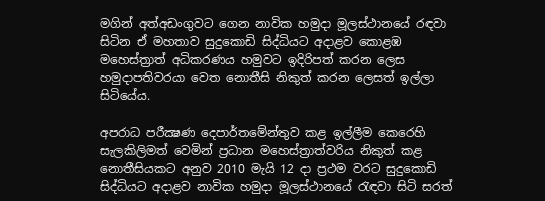මගින් අත්අඩංගුවට ගෙන නාවික හමුදා මූලස්‌ථානයේ රඳවා සිටින ඒ මහතාව සුදුකොඩි සිද්ධියට අදාළව කොළඹ මහෙස්‌ත්‍රාත් අධිකරණය හමුවට ඉදිරිපත් කරන ලෙස හමුදාපතිවරයා වෙත නොතීසි නිකුත් කරන ලෙසත් ඉල්ලා සිටියේය.

අපරාධ පරීක්‍ෂණ දෙපාර්තමේන්තුව කළ ඉල්ලීම කෙරෙහි සැලකිලිමත් වෙමින් ප්‍රධාන මහෙස්‌ත්‍රාත්වරිය නිකුත් කළ නොතීසියකට අනුව 2010 මැයි 12 දා ප්‍රථම වරට සුදුකොඩි සිද්ධියට අදාළව නාවික හමුදා මූලස්‌ථානයේ රැඳවා සිටි සරත්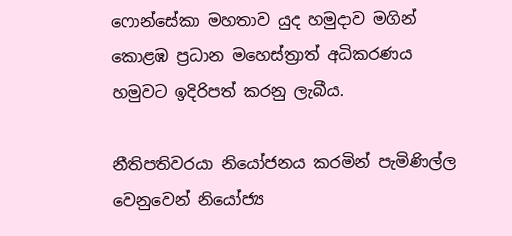ෆොන්සේකා මහතාව යුද හමුදාව මගින් කොළඹ ප්‍රධාන මහෙස්‌ත්‍රාත් අධිකරණය හමුවට ඉදිරිපත් කරනු ලැබීය.

නීතිපතිවරයා නියෝජනය කරමින් පැමිණිල්ල වෙනුවෙන් නියෝජ්‍ය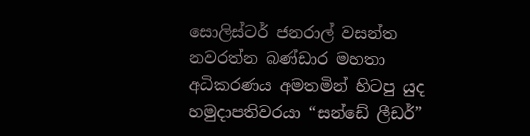සොලිස්‌ටර් ජනරාල් වසන්ත නවරත්න බණ්‌ඩාර මහතා අධිකරණය අමතමින් හිටපු යුද හමුදාපතිවරයා “සන්ඩේ ලීඩර්”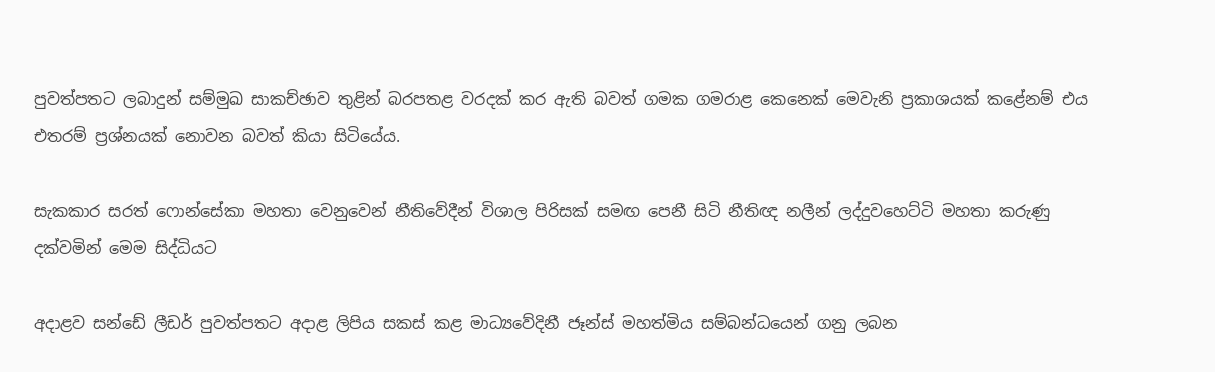පුවත්පතට ලබාදුන් සම්මුඛ සාකච්ඡාව තුළින් බරපතළ වරදක්‌ කර ඇති බවත් ගමක ගමරාළ කෙනෙක්‌ මෙවැනි ප්‍රකාශයක්‌ කළේනම් එය එතරම් ප්‍රශ්නයක්‌ නොවන බවත් කියා සිටියේය.

සැකකාර සරත් ෆොන්සේකා මහතා වෙනුවෙන් නීතිවේදීන් විශාල පිරිසක්‌ සමඟ පෙනී සිටි නීතිඥ නලීන් ලද්දුවහෙට්‌ටි මහතා කරුණු දක්‌වමින් මෙම සිද්ධියට

අදාළව සන්ඩේ ලීඩර් පුවත්පතට අදාළ ලිපිය සකස්‌ කළ මාධ්‍යවේදිනී ජෑන්ස්‌ මහත්මිය සම්බන්ධයෙන් ගනු ලබන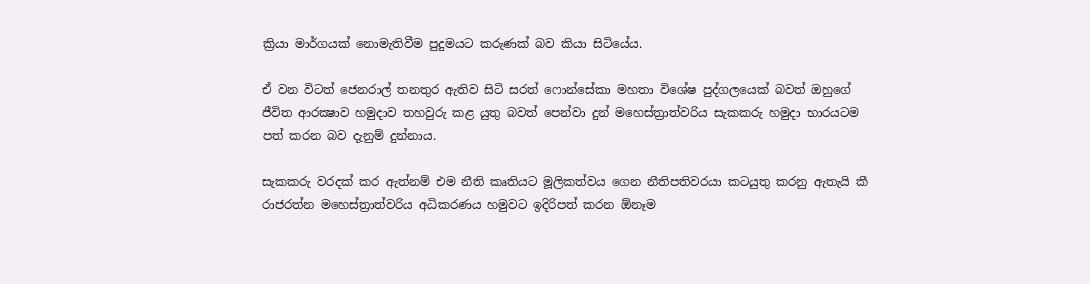ක්‍රියා මාර්ගයක්‌ නොමැතිවීම පුදුමයට කරුණක්‌ බව කියා සිටියේය.

ඒ වන විටත් ජෙනරාල් තනතුර ඇතිව සිටි සරත් ෆොන්සේකා මහතා විශේෂ පුද්ගලයෙක්‌ බවත් ඔහුගේ ජීවිත ආරක්‍ෂාව හමුදාව තහවුරු කළ යුතු බවත් පෙන්වා දුන් මහෙස්‌ත්‍රාත්වරිය සැකකරු හමුදා භාරයටම පත් කරන බව දැනුම් දුන්නාය.

සැකකරු වරදක්‌ කර ඇත්නම් එම නීති කෘතියට මූලිකත්වය ගෙන නීතිපතිවරයා කටයුතු කරනු ඇතැයි කී රාජරත්න මහෙස්‌ත්‍රාත්වරිය අධිකරණය හමුවට ඉදිරිපත් කරන ඕනෑම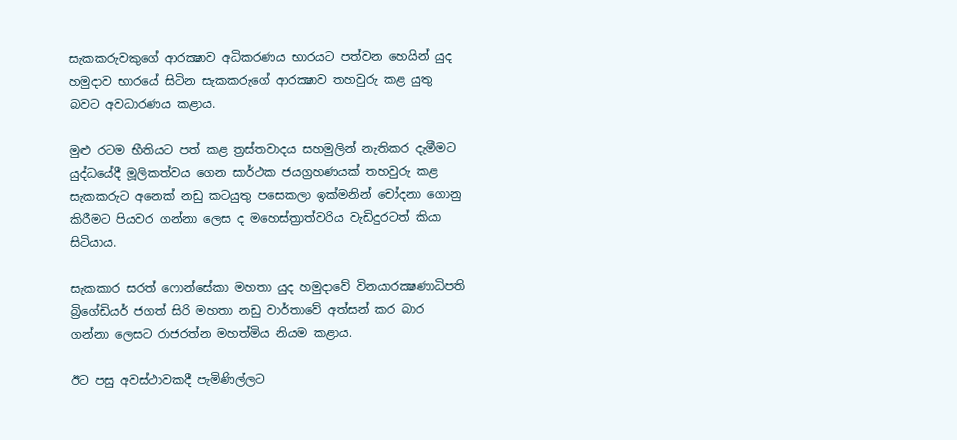සැකකරුවකුගේ ආරක්‍ෂාව අධිකරණය භාරයට පත්වන හෙයින් යුද හමුදාව භාරයේ සිටින සැකකරුගේ ආරක්‍ෂාව තහවුරු කළ යුතු බවට අවධාරණය කළාය.

මුළු රටම භීතියට පත් කළ ත්‍රස්‌තවාදය සහමුලින් නැතිකර දැමීමට යුද්ධයේදී මූලිකත්වය ගෙන සාර්ථක ජයග්‍රහණයක්‌ තහවුරු කළ සැකකරුට අනෙක්‌ නඩු කටයුතු පසෙකලා ඉක්‌මනින් චෝදනා ගොනු කිරීමට පියවර ගන්නා ලෙස ද මහෙස්‌ත්‍රාත්වරිය වැඩිදුරටත් කියා සිටියාය.

සැකකාර සරත් ෆොන්සේකා මහතා යුද හමුදාවේ විනයාරක්‍ෂණාධිපති බ්‍රිගේඩියර් ජගත් සිරි මහතා නඩු වාර්තාවේ අත්සන් කර බාර ගන්නා ලෙසට රාජරත්න මහත්මිය නියම කළාය.

ඊට පසු අවස්‌ථාවකදී පැමිණිල්ලට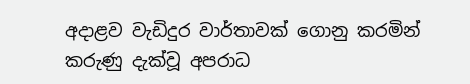අදාළව වැඩිදුර වාර්තාවක්‌ ගොනු කරමින් කරුණු දැක්‌වූ අපරාධ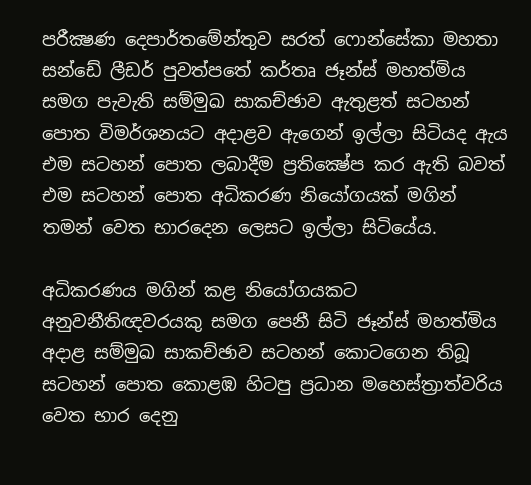පරීක්‍ෂණ දෙපාර්තමේන්තුව සරත් ෆොන්සේකා මහතා සන්ඩේ ලීඩර් පුවත්පතේ කර්තෘ ජෑන්ස්‌ මහත්මිය සමග පැවැති සම්මුඛ සාකච්ඡාව ඇතුළත් සටහන් පොත විමර්ශනයට අදාළව ඇගෙන් ඉල්ලා සිටියද ඇය එම සටහන් පොත ලබාදීම ප්‍රතික්‍ෂේප කර ඇති බවත් එම සටහන් පොත අධිකරණ නියෝගයක්‌ මගින් තමන් වෙත භාරදෙන ලෙසට ඉල්ලා සිටියේය.

අධිකරණය මගින් කළ නියෝගයකට අනුවනීතිඥවරයකු සමග පෙනී සිටි ජෑන්ස්‌ මහත්මිය අදාළ සම්මුඛ සාකච්ඡාව සටහන් කොටගෙන තිබූ සටහන් පොත කොළඹ හිටපු ප්‍රධාන මහෙස්‌ත්‍රාත්වරිය වෙත භාර දෙනු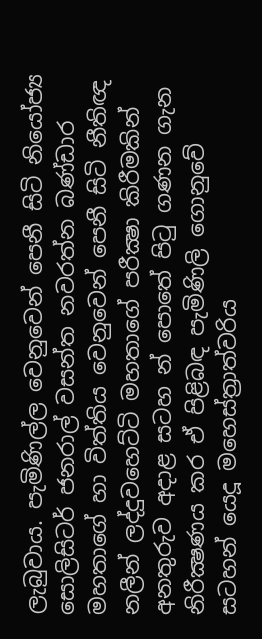ලැබුවාය. පැමිණිල්ල වෙනුවෙන් පෙනී සිටි නියෝජ්‍ය සොලිසිටර් ජනරාල් වසන්ත නවරත්න බණ්‌ඩාර මහතාගේ හා විත්තිය වෙනුවෙන් පෙනී සිටි නීතිඥ නලීන් ලද්දුවහෙට්‌ටි මහතාගේ පරීක්‍ෂා කිරීමකින් අනතුරුව අදාළ සටහ න් පොතේ පිටු ගණන ගැන නිරීක්‍ෂණය කර ඒ පිළිබඳ පැමිණිලි ගොනුවේ සටහන් යෙදූ මහෙස්‌ත්‍රාත්වරිය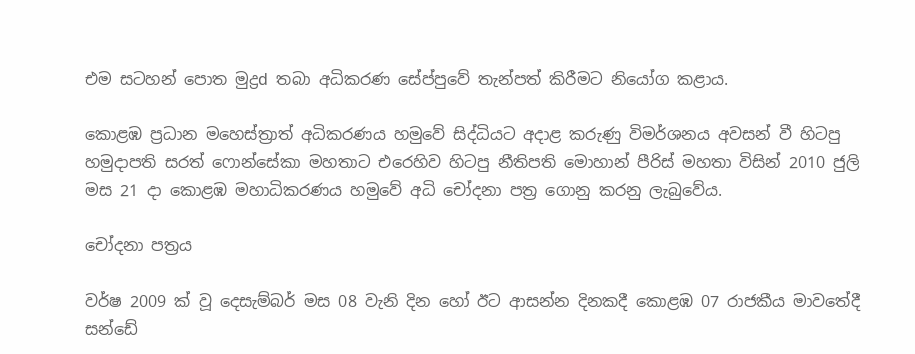එම සටහන් පොත මුද්‍රd තබා අධිකරණ සේප්පුවේ තැන්පත් කිරීමට නියෝග කළාය.

කොළඹ ප්‍රධාන මහෙස්‌ත්‍රාත් අධිකරණය හමුවේ සිද්ධියට අදාළ කරුණු විමර්ශනය අවසන් වී හිටපු හමුදාපති සරත් ෆොන්සේකා මහතාට එරෙහිව හිටපු නීතිපති මොහාන් පීරිස්‌ මහතා විසින් 2010 ජුලි මස 21 දා කොළඹ මහාධිකරණය හමුවේ අධි චෝදනා පත්‍ර ගොනු කරනු ලැබුවේය.

චෝදනා පත්‍රය

වර්ෂ 2009 ක්‌ වූ දෙසැම්බර් මස 08 වැනි දින හෝ ඊට ආසන්න දිනකදී කොළඹ 07 රාජකීය මාවතේදී සන්ඩේ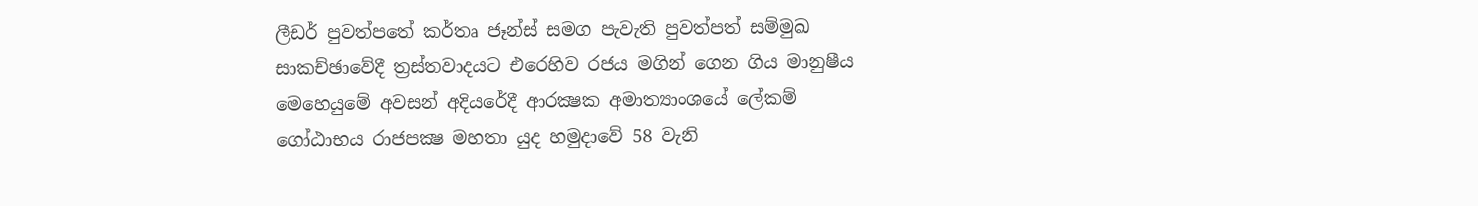ලීඩර් පුවත්පතේ කර්තෘ ජෑන්ස්‌ සමග පැවැති පුවත්පත් සම්මුඛ සාකච්ඡාවේදී ත්‍රස්‌තවාදයට එරෙහිව රජය මගින් ගෙන ගිය මානුෂීය මෙහෙයුමේ අවසන් අදියරේදී ආරක්‍ෂක අමාත්‍යාංශයේ ලේකම් ගෝඨාභය රාජපක්‍ෂ මහතා යුද හමුදාවේ 58 වැනි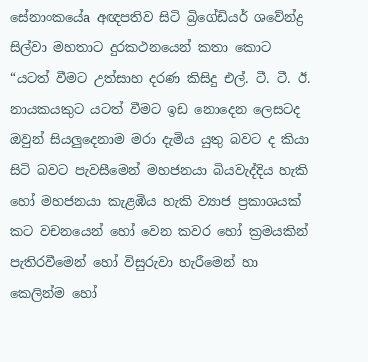සේනාංකයේa අඥපතිව සිටි බ්‍රිගේඩියර් ශවේන්ද්‍ර සිල්වා මහතාට දුරකථනයෙන් කතා කොට “යටත් වීමට උත්සාහ දරණ කිසිදු එල්. ටී. ටී. ඊ. නායකයකුට යටත් වීමට ඉඩ නොදෙන ලෙසටද ඔවුන් සියලුදෙනාම මරා දැමිය යුතු බවට ද කියා සිටි බවට පැවසීමෙන් මහජනයා බියවැද්දිය හැකි හෝ මහජනයා කැළඹිය හැකි ව්‍යාජ ප්‍රකාශයක්‌ කට වචනයෙන් හෝ වෙන කවර හෝ ක්‍රමයකින් පැතිරවීමෙන් හෝ විසුරුවා හැරීමෙන් හා කෙලින්ම හෝ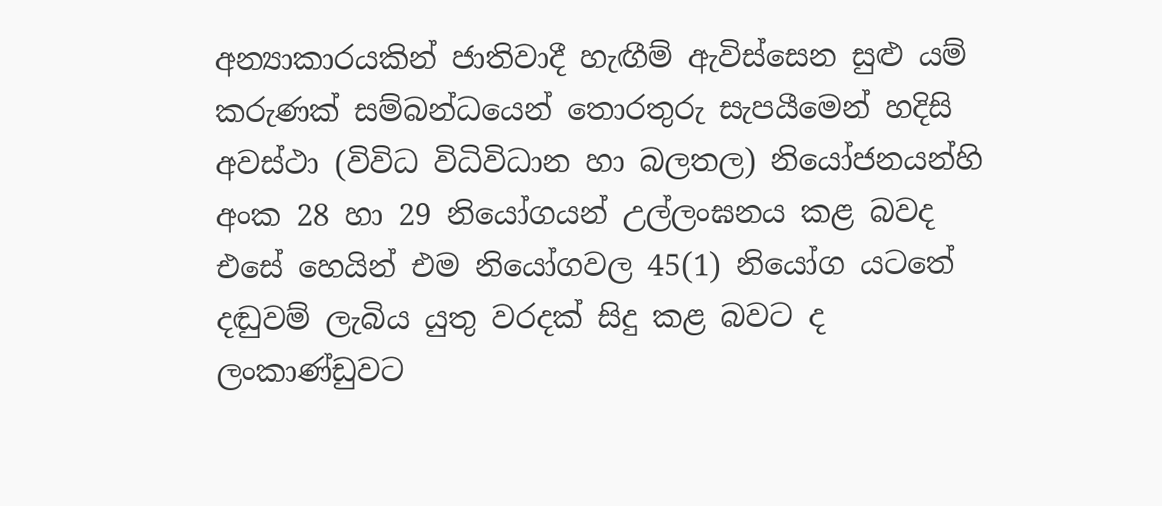අන්‍යාකාරයකින් ජාතිවාදී හැඟීම් ඇවිස්‌සෙන සුළු යම් කරුණක්‌ සම්බන්ධයෙන් තොරතුරු සැපයීමෙන් හදිසි අවස්‌ථා (විවිධ විධිවිධාන හා බලතල) නියෝජනයන්හි අංක 28 හා 29 නියෝගයන් උල්ලංඝනය කළ බවද එසේ හෙයින් එම නියෝගවල 45(1) නියෝග යටතේ දඬුවම් ලැබිය යුතු වරදක්‌ සිදු කළ බවට ද ලංකාණ්‌ඩුවට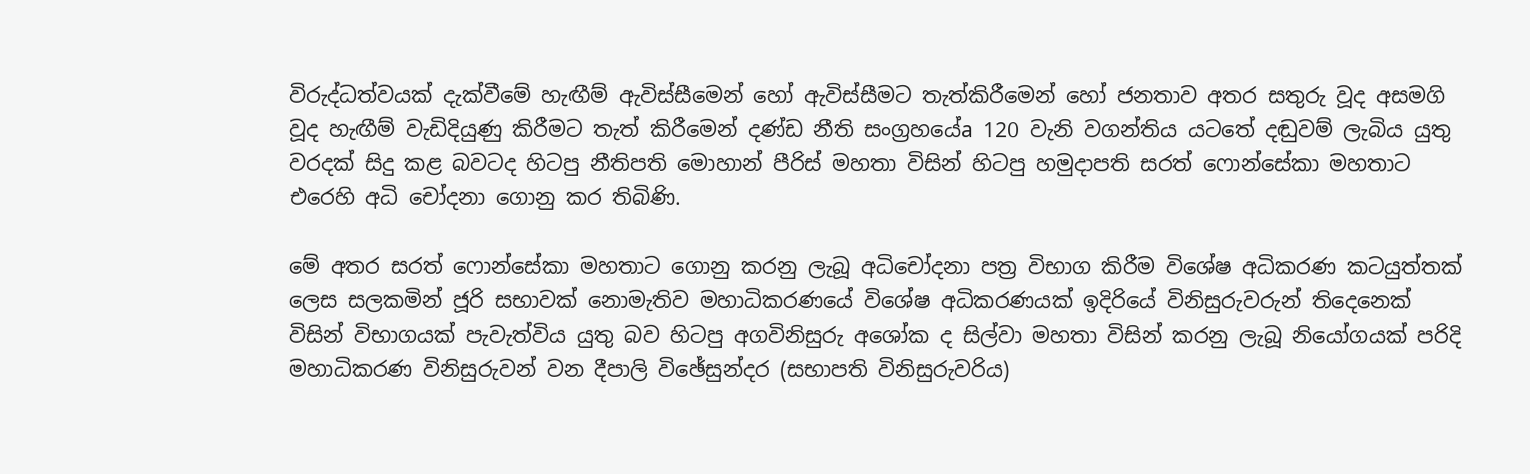විරුද්ධත්වයක්‌ දැක්‌වීමේ හැඟීම් ඇවිස්‌සීමෙන් හෝ ඇවිස්‌සීමට තැත්කිරීමෙන් හෝ ජනතාව අතර සතුරු වූද අසමගි වූද හැඟීම් වැඩිදියුණු කිරීමට තැත් කිරීමෙන් දණ්‌ඩ නීති සංග්‍රහයේa 120 වැනි වගන්තිය යටතේ දඬුවම් ලැබිය යුතු වරදක්‌ සිදු කළ බවටද හිටපු නීතිපති මොහාන් පීරිස්‌ මහතා විසින් හිටපු හමුදාපති සරත් ෆොන්සේකා මහතාට එරෙහි අධි චෝදනා ගොනු කර තිබිණි.

මේ අතර සරත් ෆොන්සේකා මහතාට ගොනු කරනු ලැබූ අධිචෝදනා පත්‍ර විභාග කිරීම විශේෂ අධිකරණ කටයුත්තක්‌ ලෙස සලකමින් ජූරි සභාවක්‌ නොමැතිව මහාධිකරණයේ විශේෂ අධිකරණයක්‌ ඉදිරියේ විනිසුරුවරුන් තිදෙනෙක්‌ විසින් විභාගයක්‌ පැවැත්විය යුතු බව හිටපු අගවිනිසුරු අශෝක ද සිල්වා මහතා විසින් කරනු ලැබූ නියෝගයක්‌ පරිදි මහාධිකරණ විනිසුරුවන් වන දීපාලි විඡේසුන්දර (සභාපති විනිසුරුවරිය)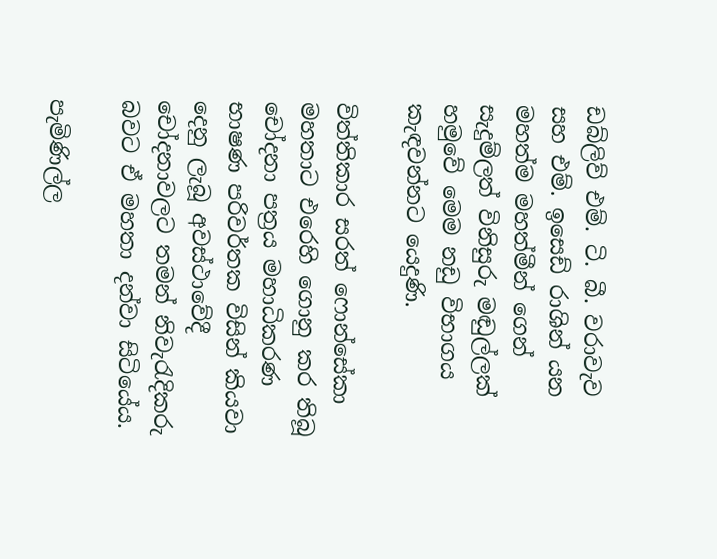ඩබ්ලිව් එම්. ටි. බී. වරාවැව සහ එම්. ඉසෙඩ් රාශින් යන මහත්ම මහත්මීන් ගෙන් සැදුම්ලත් විනිසුරු මඬුල්ලක්‌ හමුවේ මෙම නඩු විභාගය කැඳවන්නට යෙදුණි.

විත්තිකාර සරත් ෆොන්සේකා මහතාට එරෙහි ගොනු කර තිබූ චෝදනා පත්‍රය මහාධිකරණ භාෂණ පරිවර්තක විසින් කියවා දෙනු ලැබූ අවස්‌ථාවේදී චෝදනාවලට තමන් නිවැරැදිකරු බවට ඒ මහතා දන්වා සිටියේය.

පැමිණිල්ල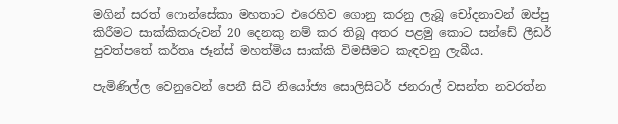මගින් සරත් ෆොන්සේකා මහතාට එරෙහිව ගොනු කරනු ලැබූ චෝදනාවන් ඔප්පු කිරීමට සාක්‌කිකරුවන් 20 දෙනකු නම් කර තිබූ අතර පළමු කොට සන්ඩේ ලීඩර් පුවත්පතේ කර්තෘ ජෑන්ස්‌ මහත්මිය සාක්‌කි විමසීමට කැඳවනු ලැබීය.

පැමිණිල්ල වෙනුවෙන් පෙනී සිටි නියෝජ්‍ය සොලිසිටර් ජනරාල් වසන්ත නවරත්න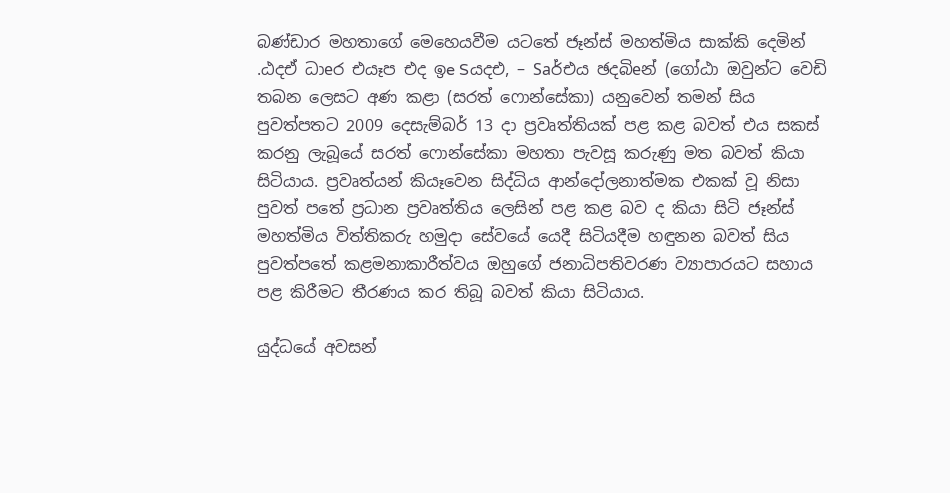බණ්‌ඩාර මහතාගේ මෙහෙයවීම යටතේ ජෑන්ස්‌ මහත්මිය සාක්‌කි දෙමින් .ඨදඒ ධාeර එයෑප එද ඉe Sයදඑ, – Saර්එය ඡදබිeන් (ගෝඨා ඔවුන්ට වෙඩි තබන ලෙසට අණ කළා (සරත් ෆොන්සේකා) යනුවෙන් තමන් සිය පුවත්පතට 2009 දෙසැම්බර් 13 දා ප්‍රවෘත්තියක්‌ පළ කළ බවත් එය සකස්‌ කරනු ලැබූයේ සරත් ෆොන්සේකා මහතා පැවසූ කරුණු මත බවත් කියා සිටියාය. ප්‍රවෘත්යන් කියෑවෙන සිද්ධිය ආන්දෝලනාත්මක එකක්‌ වූ නිසා පුවත් පතේ ප්‍රධාන ප්‍රවෘත්තිය ලෙසින් පළ කළ බව ද කියා සිටි ජෑන්ස්‌ මහත්මිය විත්තිකරු හමුදා සේවයේ යෙදී සිටියදීම හඳුනන බවත් සිය පුවත්පතේ කළමනාකාරීත්වය ඔහුගේ ජනාධිපතිවරණ ව්‍යාපාරයට සහාය පළ කිරීමට තීරණය කර තිබූ බවත් කියා සිටියාය.

යුද්ධයේ අවසන්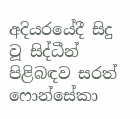අදියරයේදී සිදු වූ සිද්ධීන් පිළිබඳව සරත් ෆොන්සේකා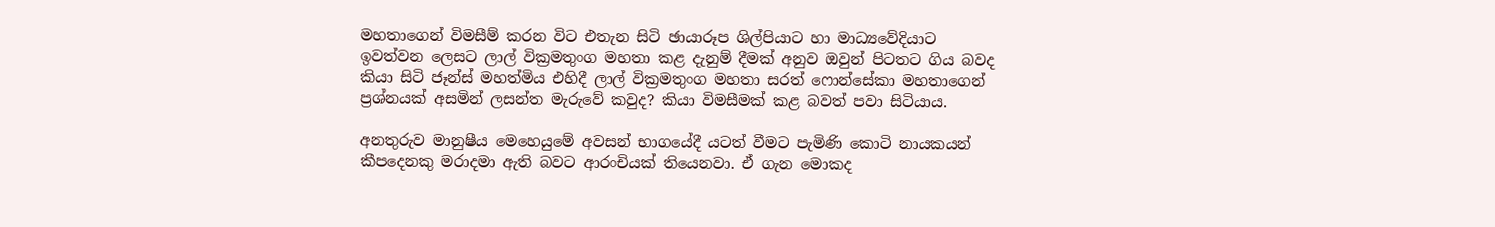මහතාගෙන් විමසීම් කරන විට එතැන සිටි ඡායාරූප ශිල්පියාට හා මාධ්‍යවේදියාට ඉවත්වන ලෙසට ලාල් වික්‍රමතුංග මහතා කළ දැනුම් දීමක්‌ අනුව ඔවුන් පිටතට ගිය බවද කියා සිටි ජෑන්ස්‌ මහත්මිය එහිදී ලාල් වික්‍රමතුංග මහතා සරත් ෆොන්සේකා මහතාගෙන් ප්‍රශ්නයක්‌ අසමින් ලසන්ත මැරුවේ කවුද? කියා විමසීමක්‌ කළ බවත් පවා සිටියාය.

අනතුරුව මානුෂීය මෙහෙයුමේ අවසන් භාගයේදී යටත් වීමට පැමිණි කොටි නායකයන් කීපදෙනකු මරාදමා ඇති බවට ආරංචියක්‌ තියෙනවා. ඒ ගැන මොකද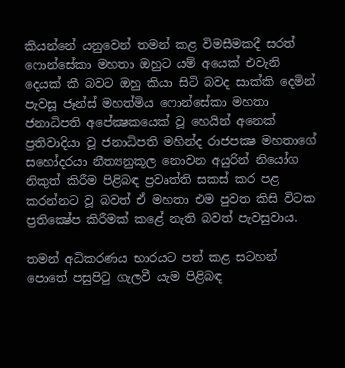කියන්නේ යනුවෙන් තමන් කළ විමසීමකදී සරත් ෆොන්සේකා මහතා ඔහුට යම් අයෙක්‌ එවැනි දෙයක්‌ කී බවට ඔහු කියා සිටි බවද සාක්‌කි දෙමින් පැවසූ ජෑන්ස්‌ මහත්මිය ෆොන්සේකා මහතා ජනාධිපති අපේක්‍ෂකයෙක්‌ වූ හෙයින් අනෙක්‌ ප්‍රතිවාදියා වූ ජනාධිපති මහින්ද රාජපක්‍ෂ මහතාගේ සහෝදරයා නීත්‍යනුකූල නොවන අයුරින් නියෝග නිකුත් කිරීම පිළිබඳ ප්‍රවෘත්ති සකස්‌ කර පළ කරන්නට වූ බවත් ඒ මහතා එම පුවත කිසි විටක ප්‍රතික්‍ෂේප කිරීමක්‌ කළේ නැති බවත් පැවසුවාය.

තමන් අධිකරණය භාරයට පත් කළ සටහන් පොතේ පසුපිටු ගැලවී යැම පිළිබඳ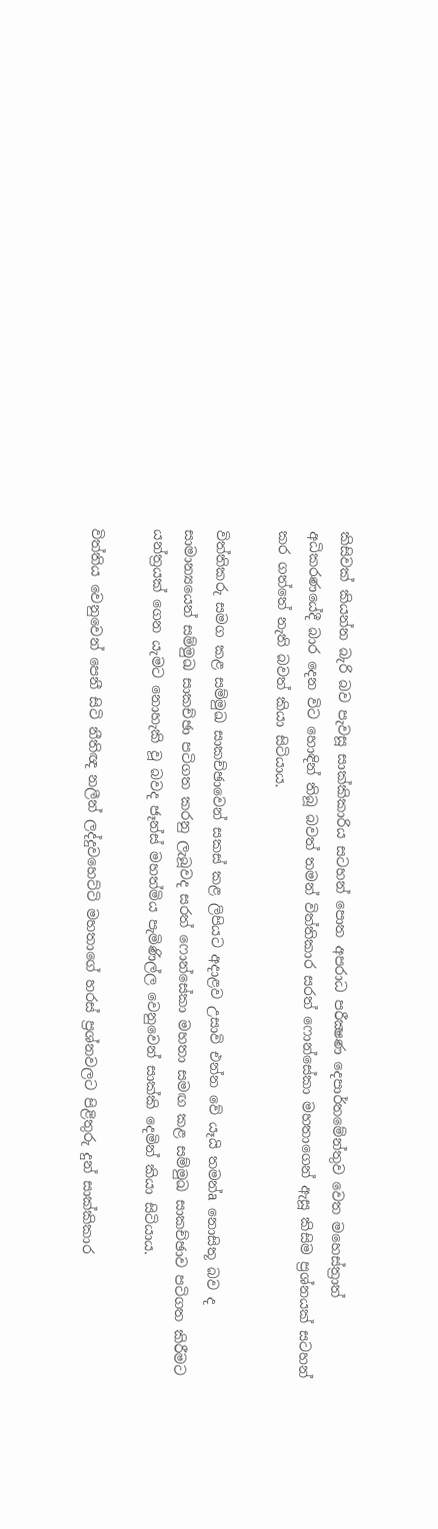කිසිවක්‌ කියන්න බැරි බව පැවසූ සාක්‌කිකාරිය සටහන් පොත අපරාධ පරීක්‍ෂණ දෙපාර්තමේන්තුව වෙත මහෙස්‌ත්‍රාත් අධිකරණයේදී බාර දෙන විට හොඳින් තිබූ බවත් තමන් විත්තිකාර සරත් ෆොන්සේකා මහතාගෙන් ඇසූ කිසිම ප්‍රශ්නයක්‌ සටහන් කර ගත්තේ නැති බවත් කියා සිටියාය.

විත්තිකරු සමග කළ සම්මුඛ සාකච්ඡාවෙන් සකස්‌ කළ ලිපියට අදාළව උසාවි එන්න වේ යෑයි තමන්a නොසිතූ බව ද සාමාන්‍යයෙන් සම්මුඛ සාකච්ඡා පටිගත කරනු ලැබූවද සරත් ෆොන්සේකා මහතා සමඟ කළ සම්මුඛ සාකච්ඡාව පටිගත කිරීමට යන්ත්‍රයක්‌ ගෙන යැමට නොහැකි වූ බවද ජෑන්ස්‌ මහත්මිය පැමිණිල්ල වෙනුවෙන් සාක්‌කි දෙමින් කියා සිටියාය.

විත්තිය වෙනුවෙන් පෙනී සිටි නීතිඥ නලීන් ලද්දුවහෙට්‌ටි මහතාගේ හරස්‌ ප්‍රශ්නවලට පිළිතුරු දුන් සාක්‌කිකාර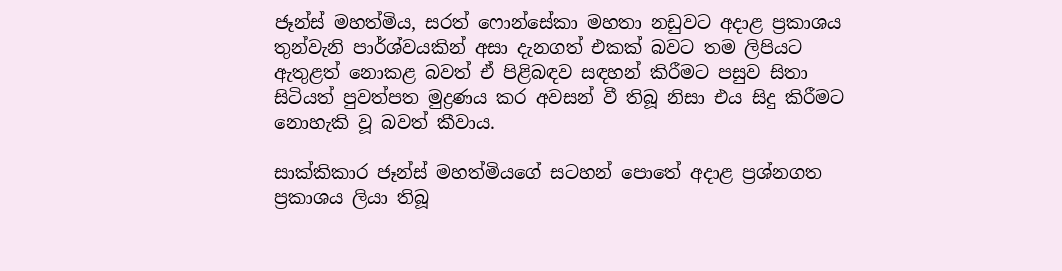ජෑන්ස්‌ මහත්මිය, සරත් ෆොන්සේකා මහතා නඩුවට අදාළ ප්‍රකාශය තුන්වැනි පාර්ශ්වයකින් අසා දැනගත් එකක්‌ බවට තම ලිපියට ඇතුළත් නොකළ බවත් ඒ පිළිබඳව සඳහන් කිරීමට පසුව සිතා සිටියත් පුවත්පත මුද්‍රණය කර අවසන් වී තිබූ නිසා එය සිදු කිරීමට නොහැකි වූ බවත් කීවාය.

සාක්‌කිකාර ජෑන්ස්‌ මහත්මියගේ සටහන් පොතේ අදාළ ප්‍රශ්නගත ප්‍රකාශය ලියා තිබූ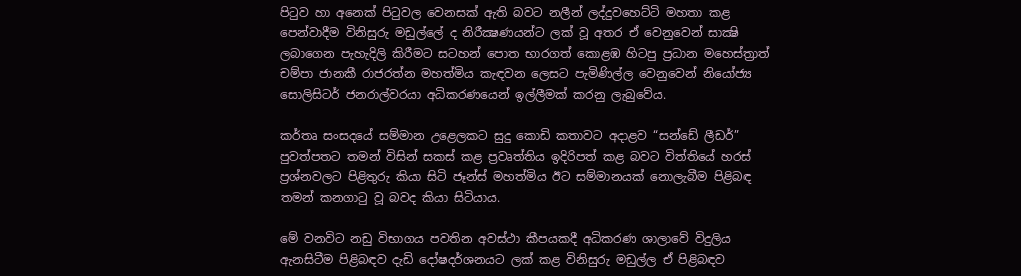පිටුව හා අනෙක්‌ පිටුවල වෙනසක්‌ ඇති බවට නලීන් ලද්දුවහෙට්‌ටි මහතා කළ පෙන්වාදීම විනිසුරු මඩුල්ලේ ද නිරීක්‍ෂණයන්ට ලක්‌ වූ අතර ඒ වෙනුවෙන් සාක්‍ෂි ලබාගෙන පැහැදිලි කිරීමට සටහන් පොත භාරගත් කොළඹ හිටපු ප්‍රධාන මහෙස්‌ත්‍රාත් චම්පා ජානකී රාජරත්න මහත්මිය කැඳවන ලෙසට පැමිණිල්ල වෙනුවෙන් නියෝජ්‍ය සොලිසිටර් ජනරාල්වරයා අධිකරණයෙන් ඉල්ලීමක්‌ කරනු ලැබුවේය.

කර්තෘ සංසදයේ සම්මාන උළෙලකට සුදු කොඩි කතාවට අදාළව “සන්ඩේ ලීඩර්” පුවත්පතට තමන් විසින් සකස්‌ කළ ප්‍රවෘත්තිය ඉදිරිපත් කළ බවට විත්තියේ හරස්‌ ප්‍රශ්නවලට පිළිතුරු කියා සිටි ජෑන්ස්‌ මහත්මිය ඊට සම්මානයක්‌ නොලැබීම පිළිබඳ තමන් කනගාටු වූ බවද කියා සිටියාය.

මේ වනවිට නඩු විභාගය පවතින අවස්‌ථා කීපයකදී අධිකරණ ශාලාවේ විදුලිය ඇනසිටීම පිළිබඳව දැඩි දෝෂදර්ශනයට ලක්‌ කළ විනිසුරු මඩුල්ල ඒ පිළිබඳව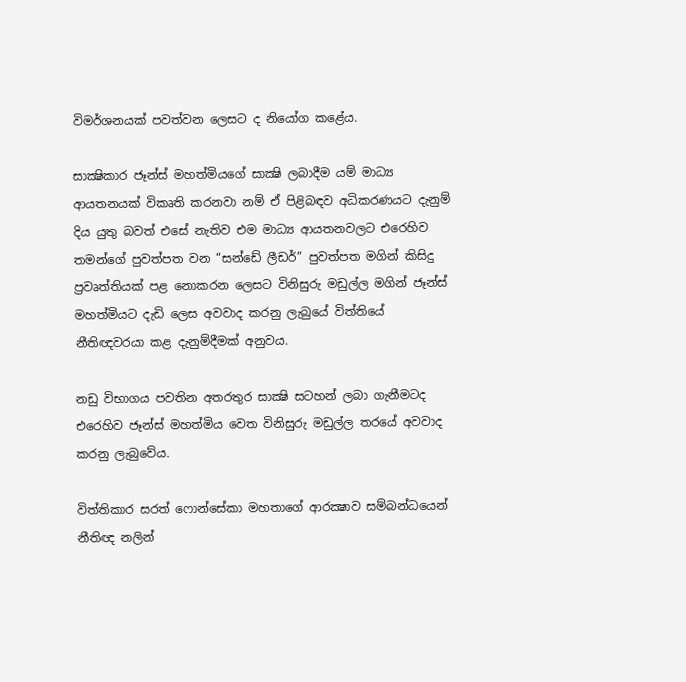විමර්ශනයක්‌ පවත්වන ලෙසට ද නියෝග කළේය.

සාක්‍ෂිකාර ජෑන්ස්‌ මහත්මියගේ සාක්‍ෂි ලබාදීම යම් මාධ්‍ය ආයතනයක්‌ විකෘති කරනවා නම් ඒ පිළිබඳව අධිකරණයට දැනුම් දිය යුතු බවත් එසේ නැතිව එම මාධ්‍ය ආයතනවලට එරෙහිව තමන්ගේ පුවත්පත වන “සන්ඩේ ලීඩර්” පුවත්පත මගින් කිසිදු ප්‍රවෘත්තියක්‌ පළ නොකරන ලෙසට විනිසුරු මඩුල්ල මගින් ජෑන්ස්‌ මහත්මියට දැඩි ලෙස අවවාද කරනු ලැබුයේ විත්තියේ නීතිඥවරයා කළ දැනුම්දීමක්‌ අනුවය.

නඩු විභාගය පවතින අතරතුර සාක්‍ෂි සටහන් ලබා ගැනීමටද එරෙහිව ජෑන්ස්‌ මහත්මිය වෙත විනිසුරු මඩුල්ල තරයේ අවවාද කරනු ලැබුවේය.

විත්තිකාර සරත් ෆොන්සේකා මහතාගේ ආරක්‍ෂාව සම්බන්ධයෙන් නීතිඥ නලින්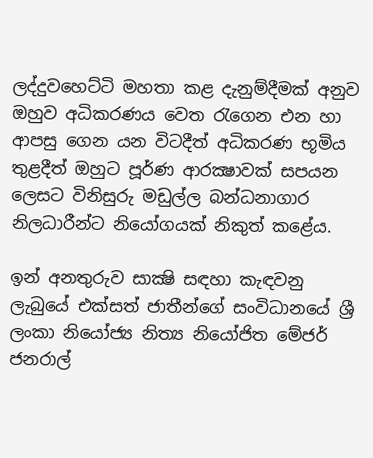ලද්දුවහෙට්‌ටි මහතා කළ දැනුම්දීමක්‌ අනුව ඔහුව අධිකරණය වෙත රැගෙන එන හා ආපසු ගෙන යන විටදීත් අධිකරණ භූමිය තුළදීත් ඔහුට පූර්ණ ආරක්‍ෂාවක්‌ සපයන ලෙසට විනිසුරු මඩුල්ල බන්ධනාගාර නිලධාරීන්ට නියෝගයක්‌ නිකුත් කළේය.

ඉන් අනතුරුව සාක්‍ෂි සඳහා කැඳවනු ලැබුයේ එක්‌සත් ජාතීන්ගේ සංවිධානයේ ශ්‍රී ලංකා නියෝජ්‍ය නිත්‍ය නියෝජිත මේජර් ජනරාල්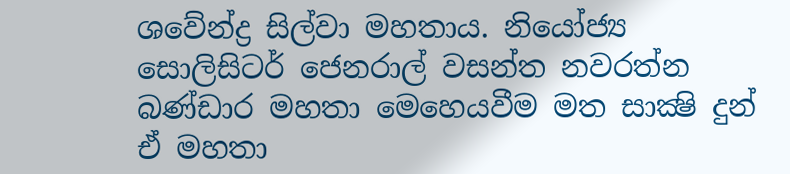ශවේන්ද්‍ර සිල්වා මහතාය. නියෝජ්‍ය සොලිසිටර් ජෙනරාල් වසන්ත නවරත්න බණ්‌ඩාර මහතා මෙහෙයවීම මත සාක්‍ෂි දුන් ඒ මහතා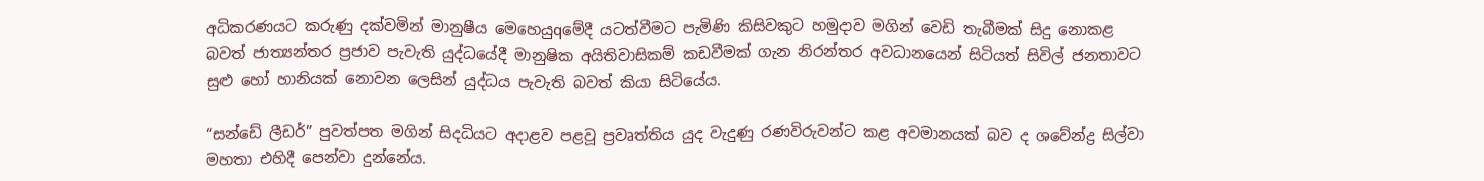අධිකරණයට කරුණු දක්‌වමින් මානුෂීය මෙහෙයුqමේදී යටත්වීමට පැමිණි කිසිවකුට හමුදාව මගින් වෙඩි තැබීමක්‌ සිදු නොකළ බවත් ජාත්‍යන්තර ප්‍රජාව පැවැති යුද්ධයේදී මානුෂික අයිතිවාසිකම් කඩවීමක්‌ ගැන නිරන්තර අවධානයෙන් සිටියත් සිවිල් ජනතාවට සුළු හෝ හානියක්‌ නොවන ලෙසින් යුද්ධය පැවැති බවත් කියා සිටියේය.

“සන්ඩේ ලීඩර්” පුවත්පත මගින් සිදධියට අදාළව පළවූ ප්‍රවෘත්තිය යුද වැදුණු රණවිරුවන්ට කළ අවමානයක්‌ බව ද ශවේන්ද්‍ර සිල්වා මහතා එහිදී පෙන්වා දුන්නේය.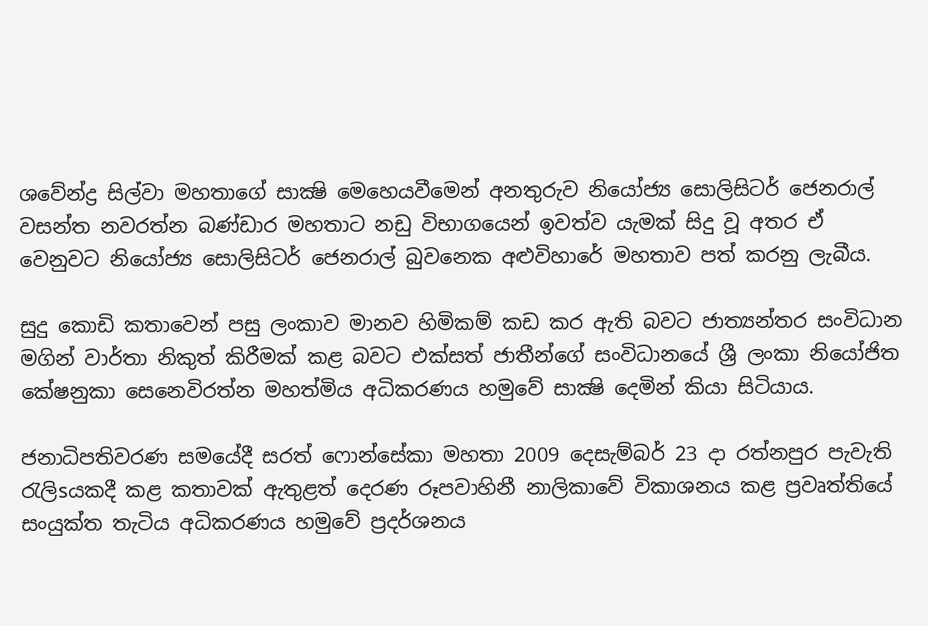ශවේන්ද්‍ර සිල්වා මහතාගේ සාක්‍ෂි මෙහෙයවීමෙන් අනතුරුව නියෝජ්‍ය සොලිසිටර් ජෙනරාල් වසන්ත නවරත්න බණ්‌ඩාර මහතාට නඩු විභාගයෙන් ඉවත්ව යැමක්‌ සිදු වූ අතර ඒ වෙනුවට නියෝජ්‍ය සොලිසිටර් ජෙනරාල් බුවනෙක අළුවිහාරේ මහතාව පත් කරනු ලැබීය.

සුදු කොඩි කතාවෙන් පසු ලංකාව මානව හිමිකම් කඩ කර ඇති බවට ජාත්‍යන්තර සංවිධාන මගින් වාර්තා නිකුත් කිරීමක්‌ කළ බවට එක්‌සත් ජාතීන්ගේ සංවිධානයේ ශ්‍රී ලංකා නියෝජිත කේෂනුකා සෙනෙවිරත්න මහත්මිය අධිකරණය හමුවේ සාක්‍ෂි දෙමින් කියා සිටියාය.

ජනාධිපතිවරණ සමයේදී සරත් ෆොන්සේකා මහතා 2009 දෙසැම්බර් 23 දා රත්නපුර පැවැති රැලිsයකදී කළ කතාවක්‌ ඇතුළත් දෙරණ රූපවාහිනී නාලිකාවේ විකාශනය කළ ප්‍රවෘත්තියේ සංයුක්‌ත තැටිය අධිකරණය හමුවේ ප්‍රදර්ශනය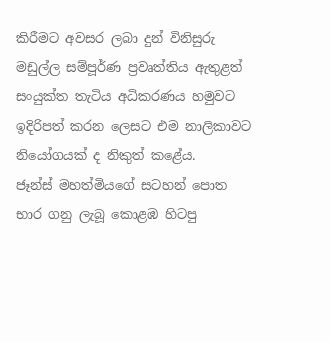කිරීමට අවසර ලබා දුන් විනිසුරු මඩුල්ල සම්පූර්ණ ප්‍රවෘත්තිය ඇතුළත් සංයුක්‌ත තැටිය අධිකරණය හමුවට ඉදිරිපත් කරන ලෙසට එම නාලිකාවට නියෝගයක්‌ ද නිකුත් කළේය.
ජෑන්ස්‌ මහත්මියගේ සටහන් පොත භාර ගනු ලැබූ කොළඹ හිටපු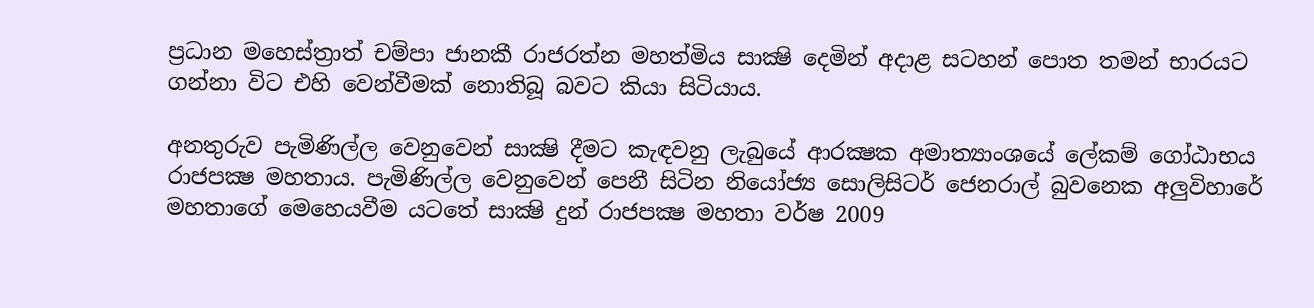ප්‍රධාන මහෙස්‌ත්‍රාත් චම්පා ජානකී රාජරත්න මහත්මිය සාක්‍ෂි දෙමින් අදාළ සටහන් පොත තමන් භාරයට ගන්නා විට එහි වෙන්වීමක්‌ නොතිබූ බවට කියා සිටියාය.

අනතුරුව පැමිණිල්ල වෙනුවෙන් සාක්‍ෂි දීමට කැඳවනු ලැබුයේ ආරක්‍ෂක අමාත්‍යාංශයේ ලේකම් ගෝඨාභය රාජපක්‍ෂ මහතාය. පැමිණිල්ල වෙනුවෙන් පෙනී සිටින නියෝජ්‍ය සොලිසිටර් ජෙනරාල් බුවනෙක අලුවිහාරේ මහතාගේ මෙහෙයවීම යටතේ සාක්‍ෂි දුන් රාජපක්‍ෂ මහතා වර්ෂ 2009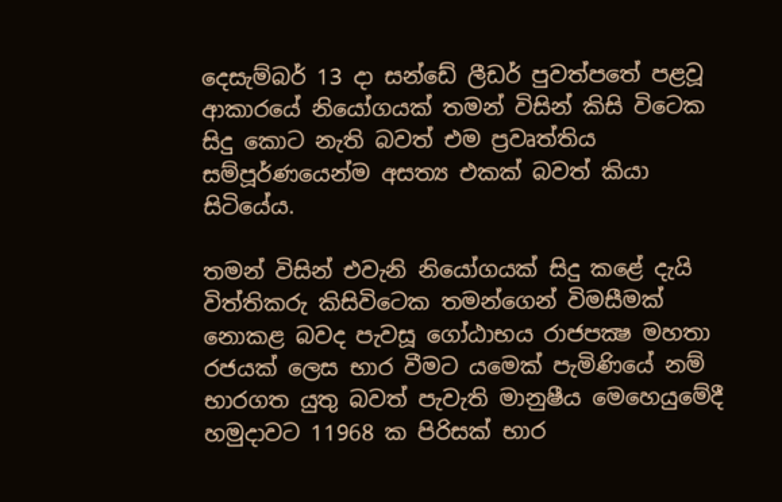දෙසැම්බර් 13 දා සන්ඩේ ලීඩර් පුවත්පතේ පළවූ ආකාරයේ නියෝගයක්‌ තමන් විසින් කිසි විටෙක සිදු කොට නැති බවත් එම ප්‍රවෘත්තිය සම්පූර්ණයෙන්ම අසත්‍ය එකක්‌ බවත් කියා සිටියේය.

තමන් විසින් එවැනි නියෝගයක්‌ සිදු කළේ දැයි විත්තිකරු කිසිවිටෙක තමන්ගෙන් විමසීමක්‌ නොකළ බවද පැවසූ ගෝඨාභය රාජපක්‍ෂ මහතා රජයක්‌ ලෙස භාර වීමට යමෙක්‌ පැමිණියේ නම් භාරගත යුතු බවත් පැවැති මානුෂීය මෙහෙයුමේදී හමුදාවට 11968 ක පිරිසක්‌ භාර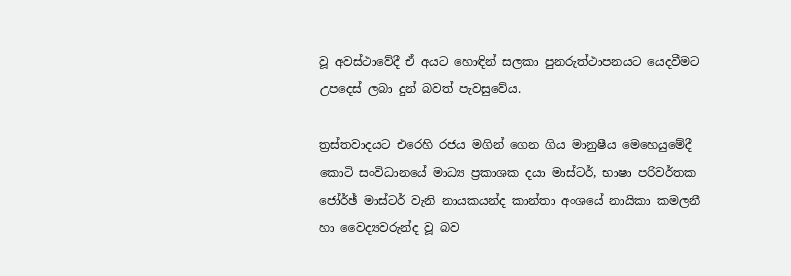වූ අවස්‌ථාවේදී ඒ අයට හොඳින් සලකා පුනරුත්ථාපනයට යෙදවීමට උපදෙස්‌ ලබා දුන් බවත් පැවසුවේය.

ත්‍රස්‌තවාදයට එරෙහි රජය මගින් ගෙන ගිය මානුෂීය මෙහෙයුමේදී කොටි සංවිධානයේ මාධ්‍ය ප්‍රකාශක දයා මාස්‌ටර්, භාෂා පරිවර්තක ජෝර්ඡ් මාස්‌ටර් වැනි නායකයන්ද කාන්තා අංශයේ නායිකා කමලනී හා වෛද්‍යවරුන්ද වූ බව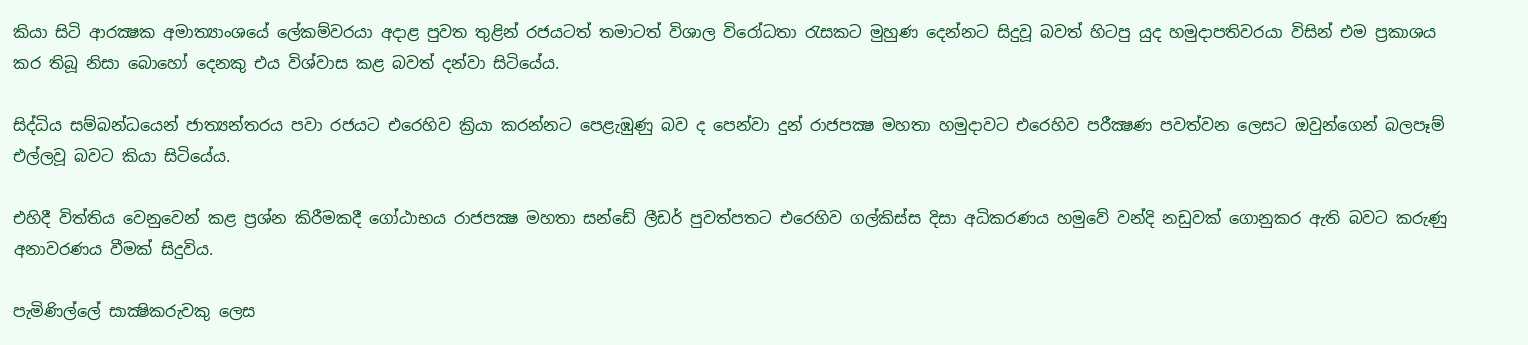කියා සිටි ආරක්‍ෂක අමාත්‍යාංශයේ ලේකම්වරයා අදාළ පුවත තුළින් රජයටත් තමාටත් විශාල විරෝධතා රැසකට මුහුණ දෙන්නට සිදුවූ බවත් හිටපු යුද හමුදාපතිවරයා විසින් එම ප්‍රකාශය කර තිබූ නිසා බොහෝ දෙනකු එය විශ්වාස කළ බවත් දන්වා සිටියේය.

සිද්ධිය සම්බන්ධයෙන් ජාත්‍යන්තරය පවා රජයට එරෙහිව ක්‍රියා කරන්නට පෙළැඹුණු බව ද පෙන්වා දුන් රාජපක්‍ෂ මහතා හමුදාවට එරෙහිව පරීක්‍ෂණ පවත්වන ලෙසට ඔවුන්ගෙන් බලපෑම් එල්ලවූ බවට කියා සිටියේය.

එහිදී විත්තිය වෙනුවෙන් කළ ප්‍රශ්න කිරීමකදී ගෝඨාභය රාජපක්‍ෂ මහතා සන්ඩේ ලීඩර් පුවත්පතට එරෙහිව ගල්කිස්‌ස දිසා අධිකරණය හමුවේ වන්දි නඩුවක්‌ ගොනුකර ඇති බවට කරුණු අනාවරණය වීමක්‌ සිදුවිය.

පැමිණිල්ලේ සාක්‍ෂිකරුවකු ලෙස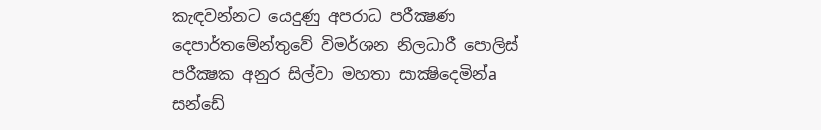කැඳවන්නට යෙදුණු අපරාධ පරීක්‍ෂණ දෙපාර්තමේන්තුවේ විමර්ශන නිලධාරී පොලිස්‌ පරීක්‍ෂක අනුර සිල්වා මහතා සාක්‍ෂිදෙමින්a සන්ඩේ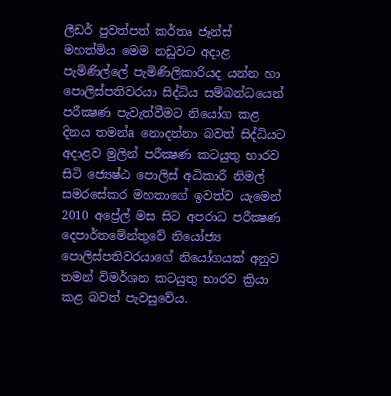ලීඩර් පුවත්පත් කර්තෘ ජෑන්ස්‌ මහත්මිය මෙම නඩුවට අදාළ පැමිණිල්ලේ පැමිණිලිකාරියද යන්න හා පොලිස්‌පතිවරයා සිද්ධිය සම්බන්ධයෙන් පරීක්‍ෂණ පැවැත්වීමට නියෝග කළ දිනය තමන්a නොදන්නා බවත් සිද්ධියට අදාළව මුලින් පරීක්‍ෂණ කටයුතු භාරව සිටි ජ්‍යෙෂ්ඨ පොලිස්‌ අධිකාරී නිමල් සමරසේකර මහතාගේ ඉවත්ව යැමෙන් 2010 අප්‍රේල් මස සිට අපරාධ පරීක්‍ෂණ දෙපාර්තමේන්තුවේ නියෝජ්‍ය පොලිස්‌පතිවරයාගේ නියෝගයක්‌ අනුව තමන් විමර්ශන කටයුතු භාරව ක්‍රියා කළ බවත් පැවසුවේය.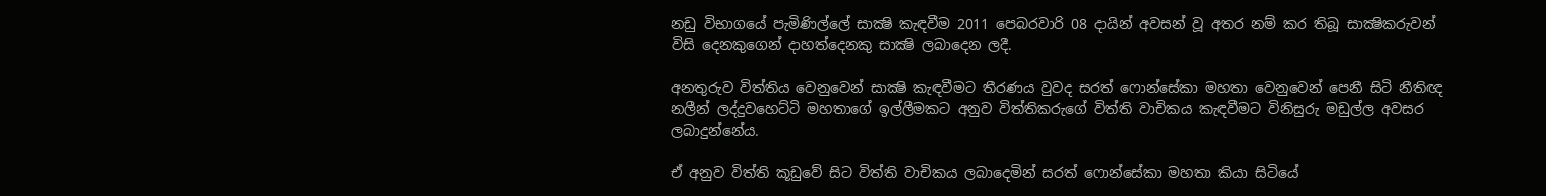නඩු විභාගයේ පැමිණිල්ලේ සාක්‍ෂි කැඳවීම 2011 පෙබරවාරි 08 දායින් අවසන් වූ අතර නම් කර තිබූ සාක්‍ෂිකරුවන් විසි දෙනකුගෙන් දාහත්දෙනකු සාක්‍ෂි ලබාදෙන ලදී.

අනතුරුව විත්තිය වෙනුවෙන් සාක්‍ෂි කැඳවීමට තීරණය වුවද සරත් ෆොන්සේකා මහතා වෙනුවෙන් පෙනී සිටි නීතිඥ නලීන් ලද්දුවහෙට්‌ටි මහතාගේ ඉල්ලීමකට අනුව විත්තිකරුගේ විත්ති වාචිකය කැඳවීමට විනිසුරු මඩුල්ල අවසර ලබාදුන්නේය.

ඒ අනුව විත්ති කූඩුවේ සිට විත්ති වාචිකය ලබාදෙමින් සරත් ෆොන්සේකා මහතා කියා සිටියේ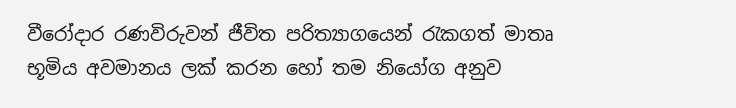වීරෝදාර රණවිරුවන් ජීවිත පරිත්‍යාගයෙන් රැකගත් මාතෘ භූමිය අවමානය ලක්‌ කරන හෝ තම නියෝග අනුව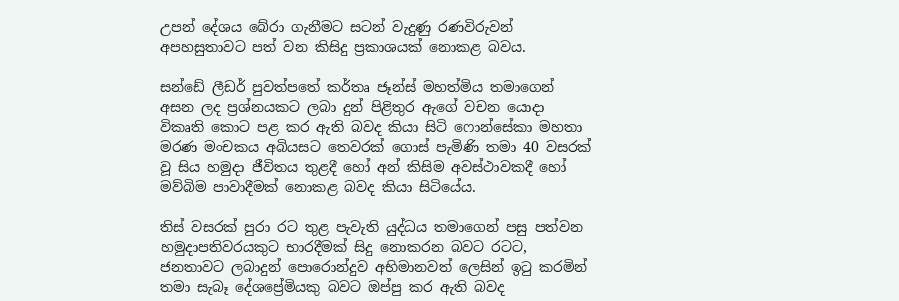උපන් දේශය බේරා ගැනීමට සටන් වැදුණු රණවිරුවන් අපහසුතාවට පත් වන කිසිදු ප්‍රකාශයක්‌ නොකළ බවය.

සන්ඩේ ලීඩර් පුවත්පතේ කර්තෘ ජෑන්ස්‌ මහත්මිය තමාගෙන් අසන ලද ප්‍රශ්නයකට ලබා දුන් පිළිතුර ඇගේ වචන යොදා විකෘති කොට පළ කර ඇති බවද කියා සිටි ෆොන්සේකා මහතා මරණ මංචකය අබියසට තෙවරක්‌ ගොස්‌ පැමිණි තමා 40 වසරක්‌ වූ සිය හමුදා ජීවිතය තුළදී හෝ අන් කිසිම අවස්‌ථාවකදී හෝ මව්බිම පාවාදීමක්‌ නොකළ බවද කියා සිටියේය.

තිස්‌ වසරක්‌ පුරා රට තුළ පැවැති යුද්ධය තමාගෙන් පසු පත්වන හමුදාපතිවරයකුට භාරදීමක්‌ සිදු නොකරන බවට රටට, ජනතාවට ලබාදුන් පොරොන්දුව අභිමානවත් ලෙසින් ඉටු කරමින් තමා සැබෑ දේශප්‍රේමියකු බවට ඔප්පු කර ඇති බවද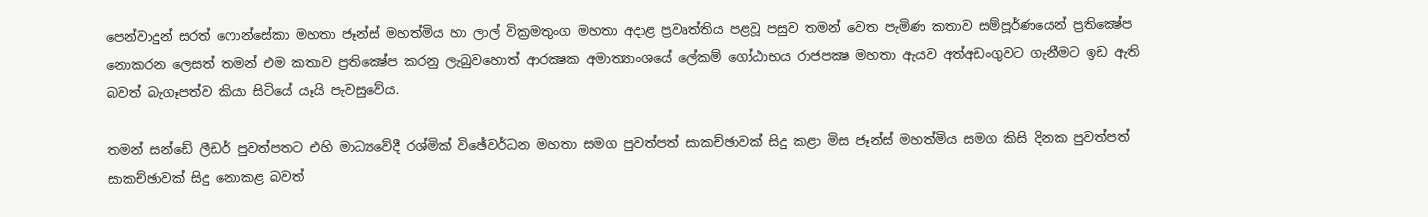පෙන්වාදුන් සරත් ෆොන්සේකා මහතා ජෑන්ස්‌ මහත්මිය හා ලාල් වික්‍රමතුංග මහතා අදාළ ප්‍රවෘත්තිය පළවූ පසුව තමන් වෙත පැමිණ කතාව සම්පූර්ණයෙන් ප්‍රතික්‍ෂේප නොකරන ලෙසත් තමන් එම කතාව ප්‍රතික්‍ෂේප කරනු ලැබුවහොත් ආරක්‍ෂක අමාත්‍යාංශයේ ලේකම් ගෝඨාභය රාජපක්‍ෂ මහතා ඇයව අත්අඩංගුවට ගැනීමට ඉඩ ඇති බවත් බැගෑපත්ව කියා සිටියේ යෑයි පැවසුවේය.

තමන් සන්ඩේ ලීඩර් පුවත්පතට එහි මාධ්‍යවේදී රශ්මික්‌ විඡේවර්ධන මහතා සමග පුවත්පත් සාකච්ඡාවක්‌ සිදු කළා මිස ජෑන්ස්‌ මහත්මිය සමග කිසි දිනක පුවත්පත් සාකච්ඡාවක්‌ සිදු නොකළ බවත්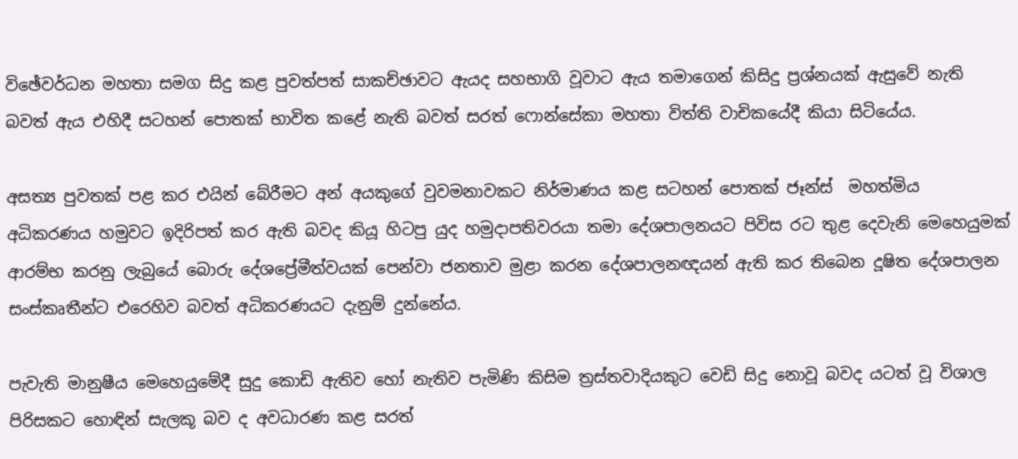විඡේවර්ධන මහතා සමග සිදු කළ පුවත්පත් සාකච්ඡාවට ඇයද සහභාගි වූවාට ඇය තමාගෙන් කිසිදු ප්‍රශ්නයක්‌ ඇසුවේ නැති බවත් ඇය එහිදී සටහන් පොතක්‌ භාවිත කළේ නැති බවත් සරත් ෆොන්සේකා මහතා විත්ති වාචිකයේදී කියා සිටියේය.

අසත්‍ය පුවතක්‌ පළ කර එයින් බේරීමට අන් අයකුගේ වුවමනාවකට නිර්මාණය කළ සටහන් පොතක්‌ ජෑන්ස්‌  මහත්මිය අධිකරණය හමුවට ඉදිරිපත් කර ඇති බවද කියූ හිටපු යුද හමුදාපතිවරයා තමා දේශපාලනයට පිවිස රට තුළ දෙවැනි මෙහෙයුමක්‌ ආරම්භ කරනු ලැබුයේ බොරු දේශප්‍රේමීත්වයක්‌ පෙන්වා ජනතාව මුළා කරන දේශපාලනඥයන් ඇති කර තිබෙන දූෂිත දේශපාලන සංස්‌කෘතීන්ට එරෙහිව බවත් අධිකරණයට දැනුම් දුන්නේය.

පැවැති මානුෂීය මෙහෙයුමේදී සුදු කොඩි ඇතිව හෝ නැතිව පැමිණි කිසිම ත්‍රස්‌තවාදියකුට වෙඩි සිදු නොවූ බවද යටත් වූ විශාල පිරිසකට හොඳින් සැලකූ බව ද අවධාරණ කළ සරත්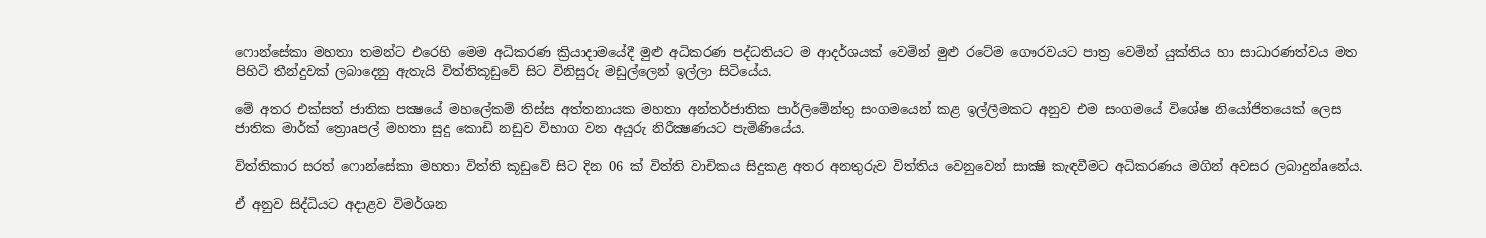ෆොන්සේකා මහතා තමන්ට එරෙහි මෙම අධිකරණ ක්‍රියාදාමයේදී මුළු අධිකරණ පද්ධතියට ම ආදර්ශයක්‌ වෙමින් මුළු රටේම ගෞරවයට පාත්‍ර වෙමින් යුක්‌තිය හා සාධාරණත්වය මත පිහිටි තීන්දුවක්‌ ලබාදෙනු ඇතැයි විත්තිකූඩුවේ සිට විනිසුරු මඩුල්ලෙන් ඉල්ලා සිටියේය.

මේ අතර එක්‌සත් ජාතික පක්‍ෂයේ මහලේකම් තිස්‌ස අත්තනායක මහතා අන්තර්ජාතික පාර්ලිමේන්තු සංගමයෙන් කළ ඉල්ලීමකට අනුව එම සංගමයේ විශේෂ නියෝජිතයෙක්‌ ලෙස ජාතික මාර්ක්‌ ත්‍රොaපල් මහතා සුදු කොඩි නඩුව විභාග වන අයුරු නිරීක්‍ෂණයට පැමිණියේය.

විත්තිකාර සරත් ෆොන්සේකා මහතා විත්ති කූඩුවේ සිට දින 06 ක්‌ විත්ති වාචිකය සිදුකළ අතර අනතුරුව විත්තිය වෙනුවෙන් සාක්‍ෂි කැඳවීමට අධිකරණය මගින් අවසර ලබාදුන්aනේය.

ඒ අනුව සිද්ධියට අදාළව විමර්ශන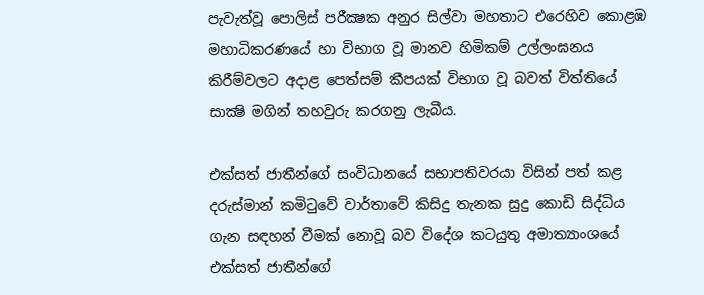පැවැත්වූ පොලිස්‌ පරීක්‍ෂක අනුර සිල්වා මහතාට එරෙහිව කොළඹ මහාධිකරණයේ හා විභාග වූ මානව හිමිකම් උල්ලංඝනය කිරීම්වලට අදාළ පෙත්සම් කීපයක්‌ විභාග වූ බවත් විත්තියේ සාක්‍ෂි මගින් තහවුරු කරගනු ලැබීය.

එක්‌සත් ජාතීන්ගේ සංවිධානයේ සභාපතිවරයා විසින් පත් කළ දරුස්‌මාන් කමිටුවේ වාර්තාවේ කිසිදු තැනක සුදු කොඩි සිද්ධිය ගැන සඳහන් වීමක්‌ නොවූ බව විදේශ කටයුතු අමාත්‍යාංශයේ එක්‌සත් ජාතීන්ගේ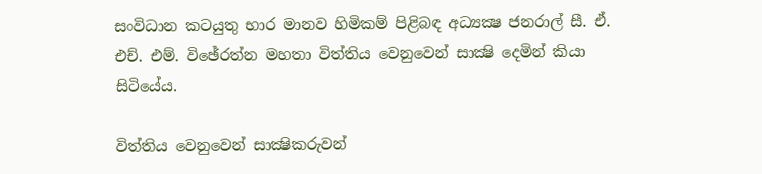සංවිධාන කටයුතු භාර මානව හිමිකම් පිළිබඳ අධ්‍යක්‍ෂ ජනරාල් සී. ඒ. එච්. එම්. විඡේරත්න මහතා විත්තිය වෙනුවෙන් සාක්‍ෂි දෙමින් කියා සිටියේය.

විත්තිය වෙනුවෙන් සාක්‍ෂිකරුවන්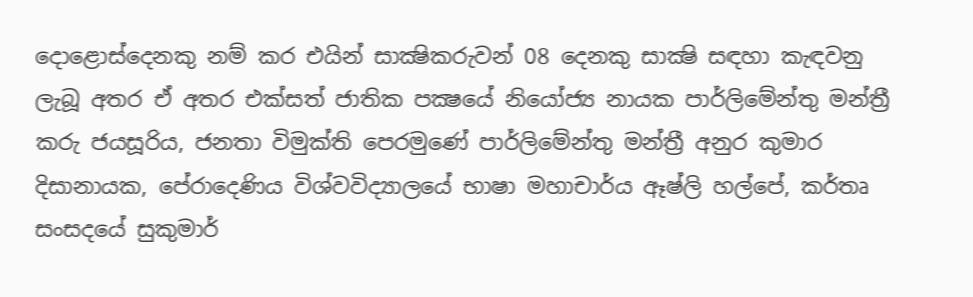දොළොස්‌දෙනකු නම් කර එයින් සාක්‍ෂිකරුවන් 08 දෙනකු සාක්‍ෂි සඳහා කැඳවනු ලැබූ අතර ඒ අතර එක්‌සත් ජාතික පක්‍ෂයේ නියෝජ්‍ය නායක පාර්ලිමේන්තු මන්ත්‍රී කරු ජයසූරිය, ජනතා විමුක්‌ති පෙරමුණේ පාර්ලිමේන්තු මන්ත්‍රී අනුර කුමාර දිසානායක, පේරාදෙණිය විශ්වවිද්‍යාලයේ භාෂා මහාචාර්ය ඈෂ්ලි හල්පේ, කර්තෘ සංසදයේ සුකුමාර්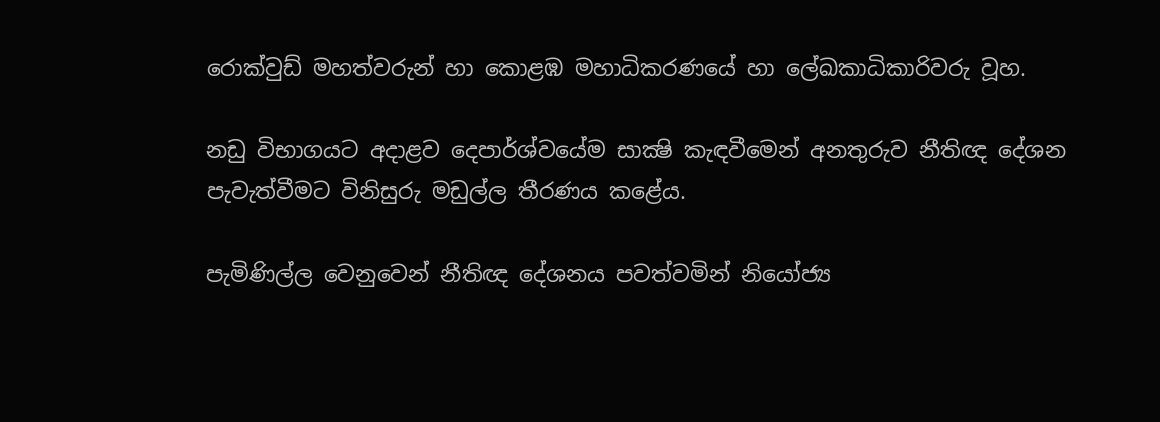රොක්‌වුඩ් මහත්වරුන් හා කොළඹ මහාධිකරණයේ හා ලේඛකාධිකාරිවරු වූහ.

නඩු විභාගයට අදාළව දෙපාර්ශ්වයේම සාක්‍ෂි කැඳවීමෙන් අනතුරුව නීතිඥ දේශන පැවැත්වීමට විනිසුරු මඩුල්ල තීරණය කළේය.

පැමිණිල්ල වෙනුවෙන් නීතිඥ දේශනය පවත්වමින් නියෝජ්‍ය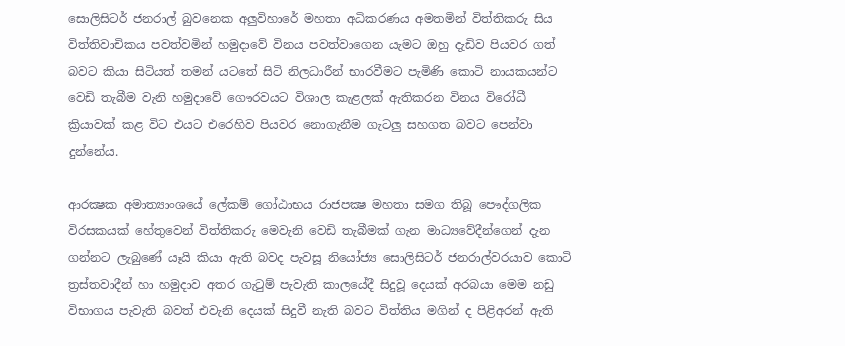සොලිසිටර් ජනරාල් බුවනෙක අලුවිහාරේ මහතා අධිකරණය අමතමින් විත්තිකරු සිය විත්තිවාචිකය පවත්වමින් හමුදාවේ විනය පවත්වාගෙන යැමට ඔහු දැඩිව පියවර ගත් බවට කියා සිටියත් තමන් යටතේ සිටි නිලධාරීන් භාරවීමට පැමිණි කොටි නායකයන්ට වෙඩි තැබීම වැනි හමුදාවේ ගෞරවයට විශාල කැළලක්‌ ඇතිකරන විනය විරෝධී ක්‍රියාවක්‌ කළ විට එයට එරෙහිව පියවර නොගැනීම ගැටලු සහගත බවට පෙන්වා දුන්නේය.

ආරක්‍ෂක අමාත්‍යාංශයේ ලේකම් ගෝඨාභය රාජපක්‍ෂ මහතා සමග තිබූ පෞද්ගලික විරසකයක්‌ හේතුවෙන් විත්තිකරු මෙවැනි වෙඩි තැබීමක්‌ ගැන මාධ්‍යවේදීන්ගෙන් දැන ගන්නට ලැබුණේ යෑයි කියා ඇති බවද පැවසූ නියෝජ්‍ය සොලිසිටර් ජනරාල්වරයාව කොටි ත්‍රස්‌තවාදීන් හා හමුදාව අතර ගැටුම් පැවැති කාලයේදී සිදුවූ දෙයක්‌ අරබයා මෙම නඩු විභාගය පැවැති බවත් එවැනි දෙයක්‌ සිදුවී නැති බවට විත්තිය මගින් ද පිළිඅරන් ඇති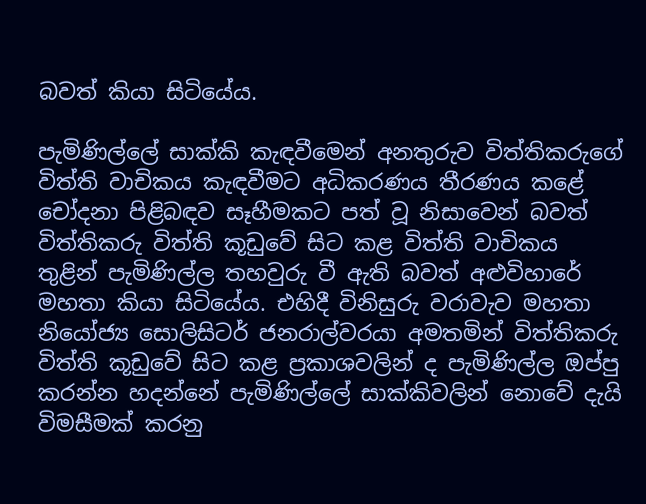බවත් කියා සිටියේය.

පැමිණිල්ලේ සාක්‌කි කැඳවීමෙන් අනතුරුව විත්තිකරුගේ විත්ති වාචිකය කැඳවීමට අධිකරණය තීරණය කළේ චෝදනා පිළිබඳව සෑහීමකට පත් වූ නිසාවෙන් බවත් විත්තිකරු විත්ති කූඩුවේ සිට කළ විත්ති වාචිකය තුළින් පැමිණිල්ල තහවුරු වී ඇති බවත් අළුවිහාරේ මහතා කියා සිටියේය. එහිදී විනිසුරු වරාවැව මහතා නියෝජ්‍ය සොලිසිටර් ජනරාල්වරයා අමතමින් විත්තිකරු විත්ති කූඩුවේ සිට කළ ප්‍රකාශවලින් ද පැමිණිල්ල ඔප්පු කරන්න හදන්නේ පැමිණිල්ලේ සාක්‌කිවලින් නොවේ දැයි විමසීමක්‌ කරනු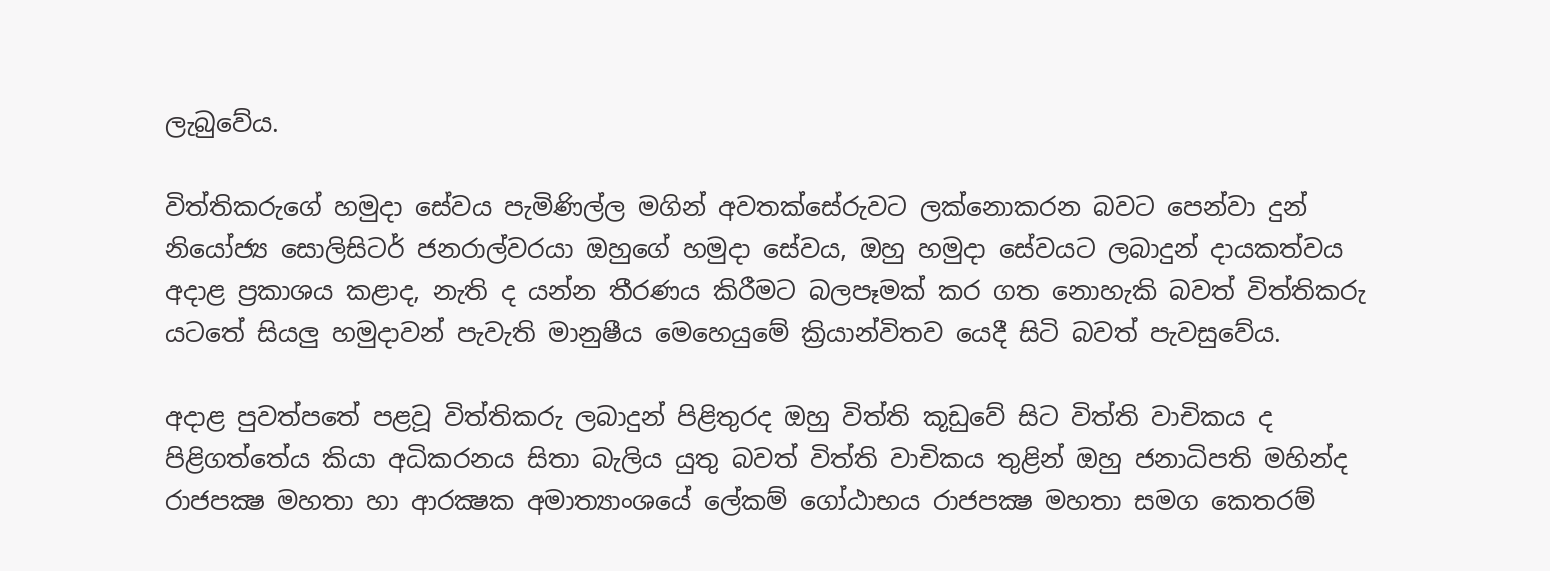ලැබුවේය.

විත්තිකරුගේ හමුදා සේවය පැමිණිල්ල මගින් අවතක්‌සේරුවට ලක්‌නොකරන බවට පෙන්වා දුන් නියෝජ්‍ය සොලිසිටර් ජනරාල්වරයා ඔහුගේ හමුදා සේවය, ඔහු හමුදා සේවයට ලබාදුන් දායකත්වය අදාළ ප්‍රකාශය කළාද, නැති ද යන්න තීරණය කිරීමට බලපෑමක්‌ කර ගත නොහැකි බවත් විත්තිකරු යටතේ සියලු හමුදාවන් පැවැති මානුෂීය මෙහෙයුමේ ක්‍රියාන්විතව යෙදී සිටි බවත් පැවසුවේය.

අදාළ පුවත්පතේ පළවූ විත්තිකරු ලබාදුන් පිළිතුරද ඔහු විත්ති කූඩුවේ සිට විත්ති වාචිකය ද පිළිගත්තේය කියා අධිකරනය සිතා බැලිය යුතු බවත් විත්ති වාචිකය තුළින් ඔහු ජනාධිපති මහින්ද රාජපක්‍ෂ මහතා හා ආරක්‍ෂක අමාත්‍යාංශයේ ලේකම් ගෝඨාභය රාජපක්‍ෂ මහතා සමග කෙතරම්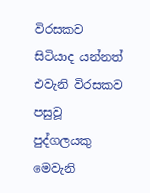විරසකව සිටියාද යන්නත් එවැනි විරසකව පසුවූ පුද්ගලයකු මෙවැනි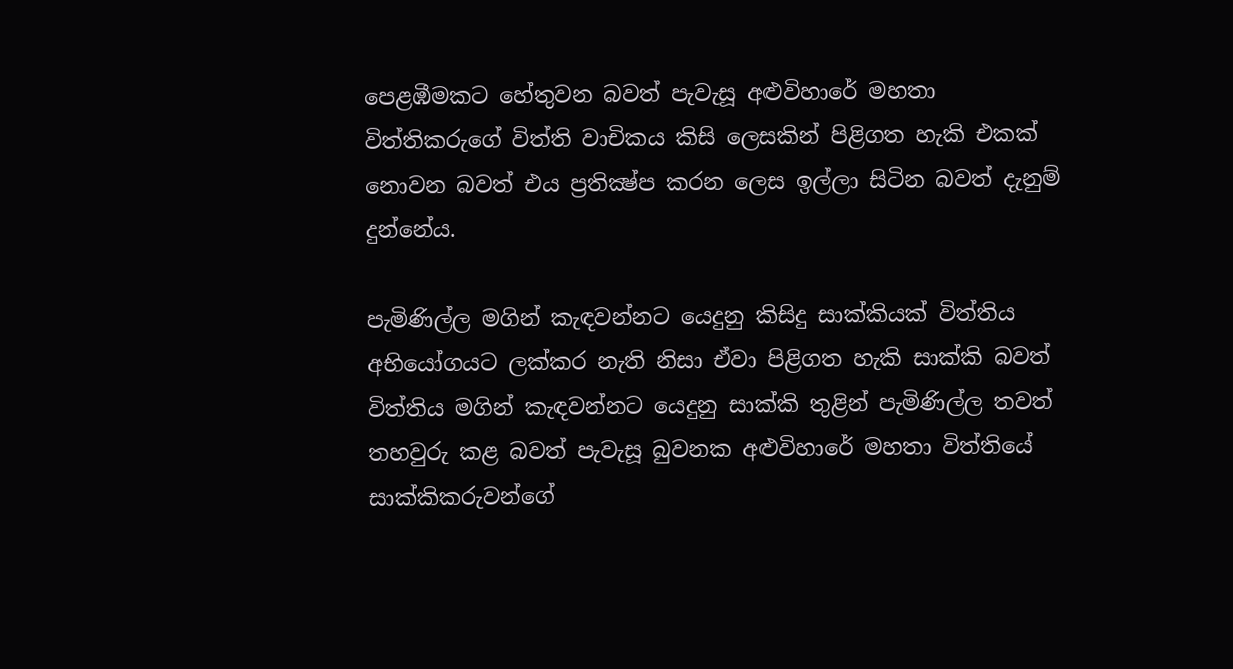පෙළඹීමකට හේතුවන බවත් පැවැසූ අළුවිහාරේ මහතා විත්තිකරුගේ විත්ති වාචිකය කිසි ලෙසකින් පිළිගත හැකි එකක්‌ නොවන බවත් එය ප්‍රතික්‍ෂ්ප කරන ලෙස ඉල්ලා සිටින බවත් දැනුම් දුන්නේය.

පැමිණිල්ල මගින් කැඳවන්නට යෙදුනු කිසිදු සාක්‌කියක්‌ විත්තිය අභියෝගයට ලක්‌කර නැති නිසා ඒවා පිළිගත හැකි සාක්‌කි බවත් විත්තිය මගින් කැඳවන්නට යෙදුනු සාක්‌කි තුළින් පැමිණිල්ල තවත් තහවුරු කළ බවත් පැවැසූ බුවනක අළුවිහාරේ මහතා විත්තියේ සාක්‌කිකරුවන්ගේ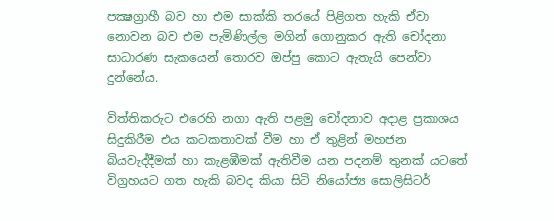පක්‍ෂග්‍රාහී බව හා එම සාක්‌කි තරයේ පිළිගත හැකි ඒවා නොවන බව එම පැමිණිල්ල මගින් ගොනුකර ඇති චෝදනා සාධාරණ සැකයෙන් තොරව ඔප්පු කොට ඇතැයි පෙන්වා දුන්නේය.

විත්තිකරුට එරෙහි නගා ඇති පළමු චෝදනාව අදාළ ප්‍රකාශය සිදුකිරීම එය කටකතාවක්‌ වීම හා ඒ තුළින් මහජන බියවැද්දීමක්‌ හා කැළඹීමක්‌ ඇතිවීම යන පදනම් තුනක්‌ යටතේ විග්‍රහයට ගත හැකි බවද කියා සිටි නියෝජ්‍ය සොලිසිටර්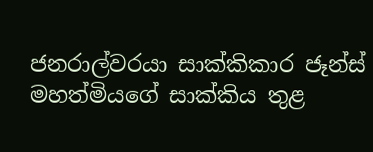ජනරාල්වරයා සාක්‌කිකාර ජෑන්ස්‌ මහත්මියගේ සාක්‌කිය තුළ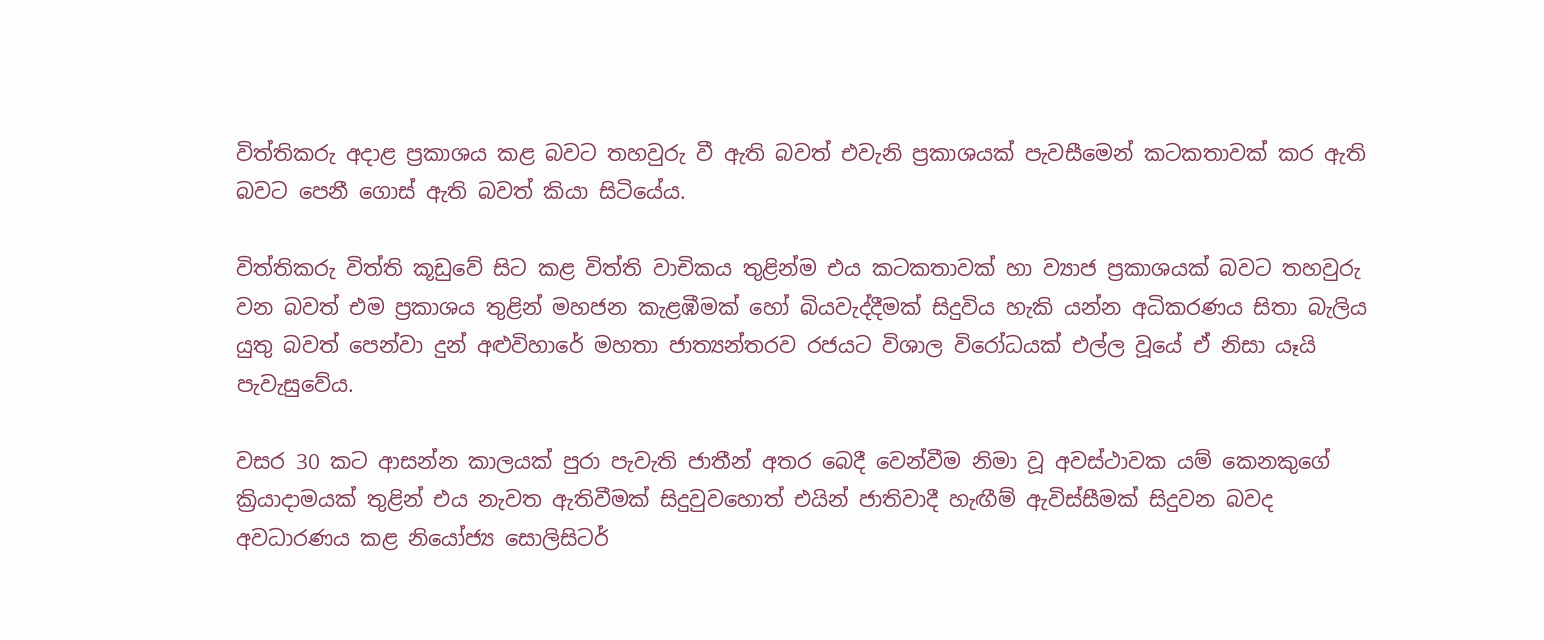විත්තිකරු අදාළ ප්‍රකාශය කළ බවට තහවුරු වී ඇති බවත් එවැනි ප්‍රකාශයක්‌ පැවසීමෙන් කටකතාවක්‌ කර ඇති බවට පෙනී ගොස්‌ ඇති බවත් කියා සිටියේය.

විත්තිකරු විත්ති කූඩුවේ සිට කළ විත්ති වාචිකය තුළින්ම එය කටකතාවක්‌ හා ව්‍යාජ ප්‍රකාශයක්‌ බවට තහවුරු වන බවත් එම ප්‍රකාශය තුළින් මහජන කැළඹීමක්‌ හෝ බියවැද්දීමක්‌ සිදුවිය හැකි යන්න අධිකරණය සිතා බැලිය යුතු බවත් පෙන්වා දුන් අළුවිහාරේ මහතා ජාත්‍යන්තරව රජයට විශාල විරෝධයක්‌ එල්ල වූයේ ඒ නිසා යෑයි පැවැසුවේය.

වසර 30 කට ආසන්න කාලයක්‌ පුරා පැවැති ජාතීන් අතර බෙදී වෙන්වීම නිමා වූ අවස්‌ථාවක යම් කෙනකුගේ ක්‍රියාදාමයක්‌ තුළින් එය නැවත ඇතිවීමක්‌ සිදුවුවහොත් එයින් ජාතිවාදී හැඟීම් ඇවිස්‌සීමක්‌ සිදුවන බවද අවධාරණය කළ නියෝජ්‍ය සොලිසිටර්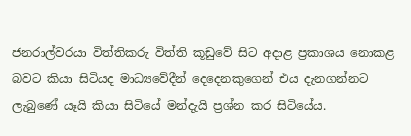ජනරාල්වරයා විත්තිකරු විත්ති කූඩුවේ සිට අදාළ ප්‍රකාශය නොකළ බවට කියා සිටියද මාධ්‍යවේදීන් දෙදෙනකුගෙන් එය දැනගන්නට ලැබුණේ යෑයි කියා සිටියේ මන්දැයි ප්‍රශ්න කර සිටියේය.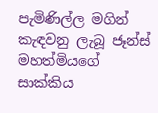පැමිණිල්ල මගින් කැඳවනු ලැබූ ජෑන්ස්‌ මහත්මියගේ සාක්‌කිය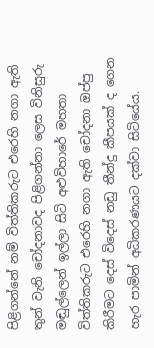පිළිගන්නේ නම් විත්තිකරුට එරෙහි නගා ඇති තුන් වැනි චෝදනාවද පිළිගන්නා ලෙස විනිසුරු මඬුල්ලෙන් ඉල්ලා සිටි අළුවිහාරේ මහතා විත්තිකරුට එරෙහි නගා ඇති චෝදනා ඔප්පු කිරීමට දෙස්‌ විදෙස්‌ නඩු තීන්දු කීපයක්‌ ද ගෙන හැර පාමින් අධිකරණයට දක්‌වා සිටියේය.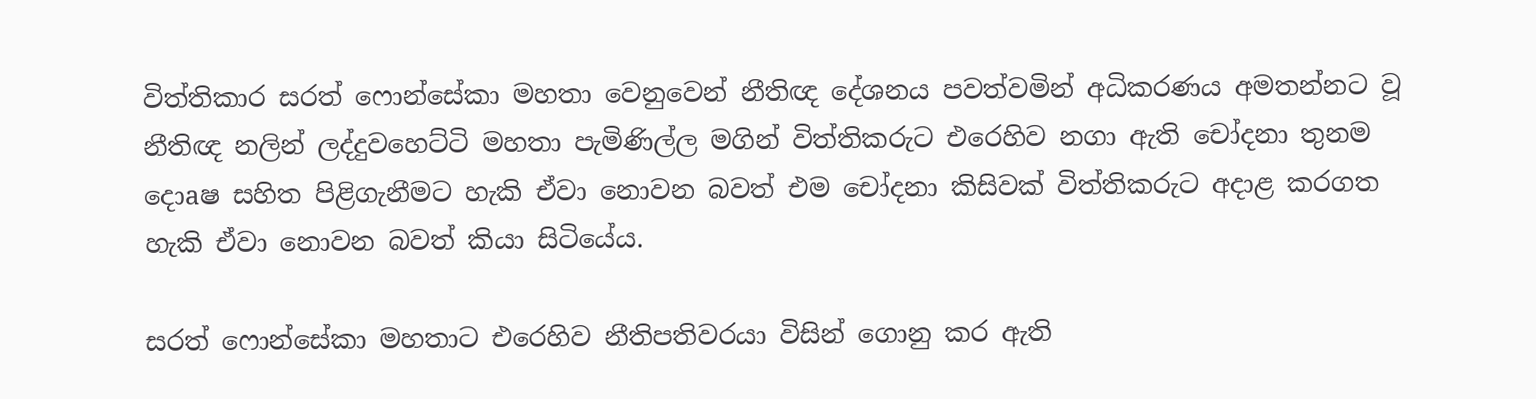විත්තිකාර සරත් ෆොන්සේකා මහතා වෙනුවෙන් නීතිඥ දේශනය පවත්වමින් අධිකරණය අමතන්නට වූ නීතිඥ නලින් ලද්දුවහෙට්‌ටි මහතා පැමිණිල්ල මගින් විත්තිකරුට එරෙහිව නගා ඇති චෝදනා තුනම දොaෂ සහිත පිළිගැනීමට හැකි ඒවා නොවන බවත් එම චෝදනා කිසිවක්‌ විත්තිකරුට අදාළ කරගත හැකි ඒවා නොවන බවත් කියා සිටියේය.

සරත් ෆොන්සේකා මහතාට එරෙහිව නීතිපතිවරයා විසින් ගොනු කර ඇති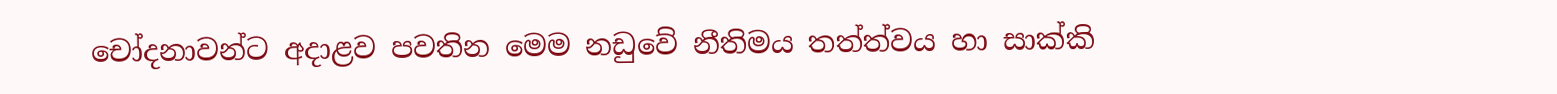චෝදනාවන්ට අදාළව පවතින මෙම නඩුවේ නීතිමය තත්ත්වය හා සාක්‌කි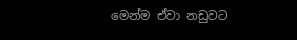මෙන්ම ඒවා නඩුවට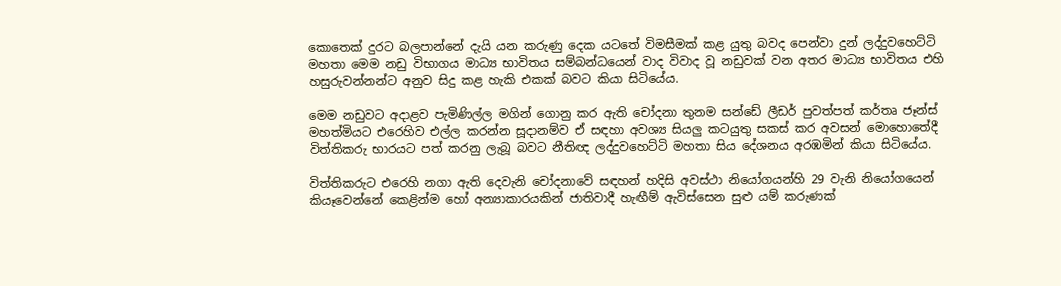කොතෙක්‌ දුරට බලපාන්නේ දැයි යන කරුණු දෙක යටතේ විමසීමක්‌ කළ යුතු බවද පෙන්වා දුන් ලද්දුවහෙට්‌ටි මහතා මෙම නඩු විභාගය මාධ්‍ය භාවිතය සම්බන්ධයෙන් වාද විවාද වූ නඩුවක්‌ වන අතර මාධ්‍ය භාවිතය එහි හසුරුවන්නන්ට අනුව සිදු කළ හැකි එකක්‌ බවට කියා සිටියේය.

මෙම නඩුවට අදාළව පැමිණිල්ල මගින් ගොනු කර ඇති චෝදනා තුනම සන්ඩේ ලීඩර් පුවත්පත් කර්තෘ ජෑන්ස්‌ මහත්මියට එරෙහිව එල්ල කරන්න සූදානම්ව ඒ සඳහා අවශ්‍ය සියලු කටයුතු සකස්‌ කර අවසන් මොහොතේදී විත්තිකරු භාරයට පත් කරනු ලැබූ බවට නීතිඥ ලද්දුවහෙට්‌ටි මහතා සිය දේශනය අරඹමින් කියා සිටියේය.

විත්තිකරුට එරෙහි නගා ඇති දෙවැනි චෝදනාවේ සඳහන් හදිසි අවස්‌ථා නියෝගයන්හි 29 වැනි නියෝගයෙන් කියෑවෙන්නේ කෙළින්ම හෝ අන්‍යාකාරයකින් ජාතිවාදී හැඟීම් ඇවිස්‌සෙන සුළු යම් කරුණක්‌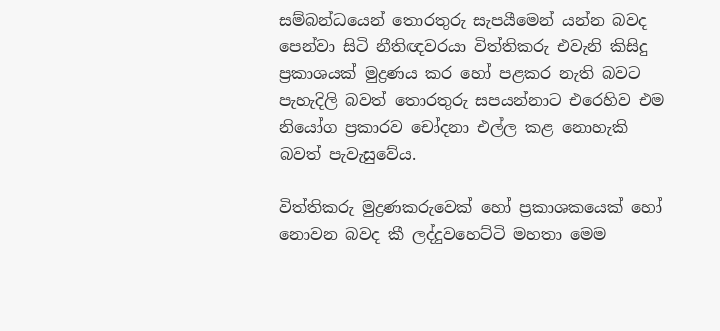සම්බන්ධයෙන් තොරතුරු සැපයීමෙන් යන්න බවද පෙන්වා සිටි නීතිඥවරයා විත්තිකරු එවැනි කිසිදු ප්‍රකාශයක්‌ මුද්‍රණය කර හෝ පළකර නැති බවට පැහැදිලි බවත් තොරතුරු සපයන්නාට එරෙහිව එම නියෝග ප්‍රකාරව චෝදනා එල්ල කළ නොහැකි බවත් පැවැසුවේය.

විත්තිකරු මුද්‍රණකරුවෙක්‌ හෝ ප්‍රකාශකයෙක්‌ හෝ නොවන බවද කී ලද්දුවහෙට්‌ටි මහතා මෙම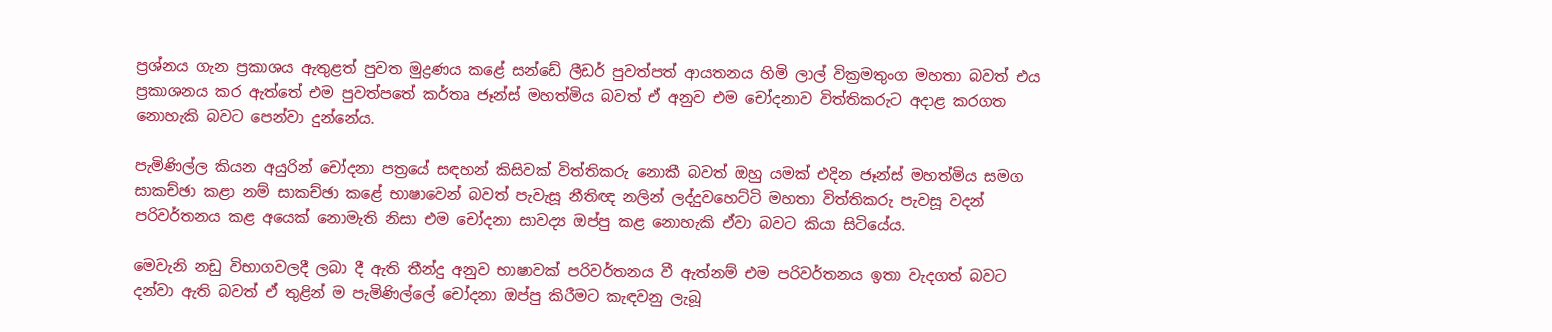ප්‍රශ්නය ගැන ප්‍රකාශය ඇතුළත් පුවත මුද්‍රණය කළේ සන්ඩේ ලීඩර් පුවත්පත් ආයතනය හිමි ලාල් වික්‍රමතුංග මහතා බවත් එය ප්‍රකාශනය කර ඇත්තේ එම පුවත්පතේ කර්තෘ ජෑන්ස්‌ මහත්මිය බවත් ඒ අනුව එම චෝදනාව විත්තිකරුට අදාළ කරගත නොහැකි බවට පෙන්වා දුන්නේය.

පැමිණිල්ල කියන අයුරින් චෝදනා පත්‍රයේ සඳහන් කිසිවක්‌ විත්තිකරු නොකී බවත් ඔහු යමක්‌ එදින ජෑන්ස්‌ මහත්මිය සමග සාකච්ඡා කළා නම් සාකච්ඡා කළේ භාෂාවෙන් බවත් පැවැසූ නීතිඥ නලින් ලද්දුවහෙට්‌ටි මහතා විත්තිකරු පැවසූ වදන් පරිවර්තනය කළ අයෙක්‌ නොමැති නිසා එම චෝදනා සාවද්‍ය ඔප්පු කළ නොහැකි ඒවා බවට කියා සිටියේය.

මෙවැනි නඩු විභාගවලදී ලබා දී ඇති තීන්දු අනුව භාෂාවක්‌ පරිවර්තනය වී ඇත්නම් එම පරිවර්තනය ඉතා වැදගත් බවට දන්වා ඇති බවත් ඒ තුළින් ම පැමිණිල්ලේ චෝදනා ඔප්පු කිරීමට කැඳවනු ලැබූ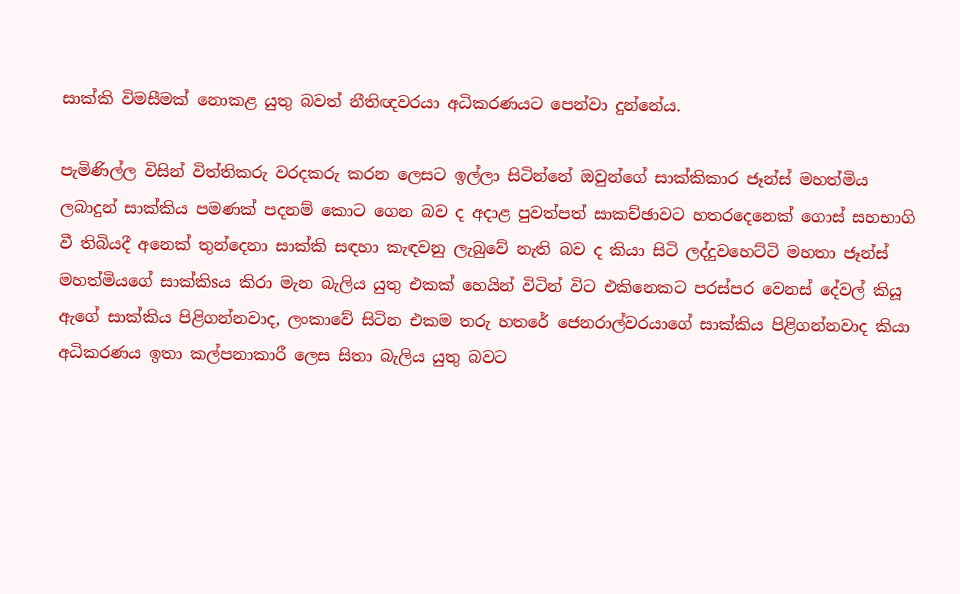සාක්‌කි විමසීමක්‌ නොකළ යුතු බවත් නීතිඥවරයා අධිකරණයට පෙන්වා දුන්නේය.

පැමිණිල්ල විසින් විත්තිකරු වරදකරු කරන ලෙසට ඉල්ලා සිටින්නේ ඔවුන්ගේ සාක්‌කිකාර ජෑන්ස්‌ මහත්මිය ලබාදුන් සාක්‌කිය පමණක්‌ පදනම් කොට ගෙන බව ද අදාළ පුවත්පත් සාකච්ඡාවට හතරදෙනෙක්‌ ගොස්‌ සහභාගි වී තිබියදී අනෙක්‌ තුන්දෙනා සාක්‌කි සඳහා කැඳවනු ලැබුවේ නැති බව ද කියා සිටි ලද්දුවහෙට්‌ටි මහතා ජෑන්ස්‌ මහත්මියගේ සාක්‌කිsය කිරා මැන බැලිය යුතු එකක්‌ හෙයින් විටින් විට එකිනෙකට පරස්‌පර වෙනස්‌ දේවල් කියූ ඇගේ සාක්‌කිය පිළිගන්නවාද, ලංකාවේ සිටින එකම තරු හතරේ ජෙනරාල්වරයාගේ සාක්‌කිය පිළිගන්නවාද කියා අධිකරණය ඉතා කල්පනාකාරී ලෙස සිතා බැලිය යුතු බවට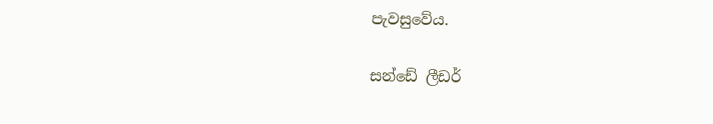පැවසුවේය.

සන්ඩේ ලීඩර්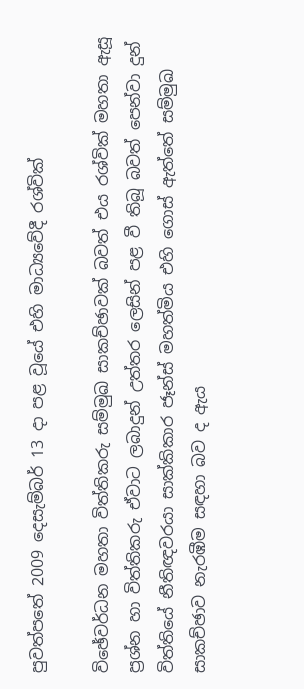පුවත්පතේ 2009 දෙසැම්බර් 13 දා පළ වූයේ එහි මාධ්‍යවේදී රශ්වික්‌

විඡේවර්ධන මහතා විත්තිකරු සම්මුඛ සාකච්ඡාවක්‌ බවත් එය රශ්වික්‌ මහතා ඇසූ ප්‍රශ්න හා විත්තිකරු ඒවාට ලබාදුන් උත්තර ලෙසින් පළ වී තිබූ බවත් පෙන්වා දුන් විත්තියේ නීතිඥවරයා සාක්‌කිකාර ජෑන්ස්‌ මහත්මිය එහි ගොස්‌ ඇත්තේ සම්මුඛ සාකච්ඡාව නැරඹීම සඳහා බව ද ඇය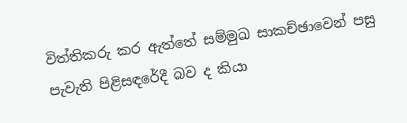විත්තිකරු කර ඇත්තේ සම්මුඛ සාකච්ඡාවෙන් පසු පැවැති පිළිසඳරේදී බව ද කියා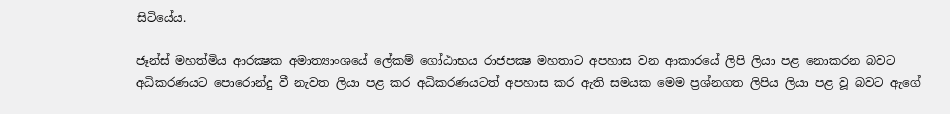සිටියේය.

ජෑන්ස්‌ මහත්මිය ආරක්‍ෂක අමාත්‍යාංශයේ ලේකම් ගෝඨාභය රාජපක්‍ෂ මහතාට අපහාස වන ආකාරයේ ලිපි ලියා පළ නොකරන බවට අධිකරණයට පොරොන්දු වී නැවත ලියා පළ කර අධිකරණයටත් අපහාස කර ඇති සමයක මෙම ප්‍රශ්නගත ලිපිය ලියා පළ වූ බවට ඇගේ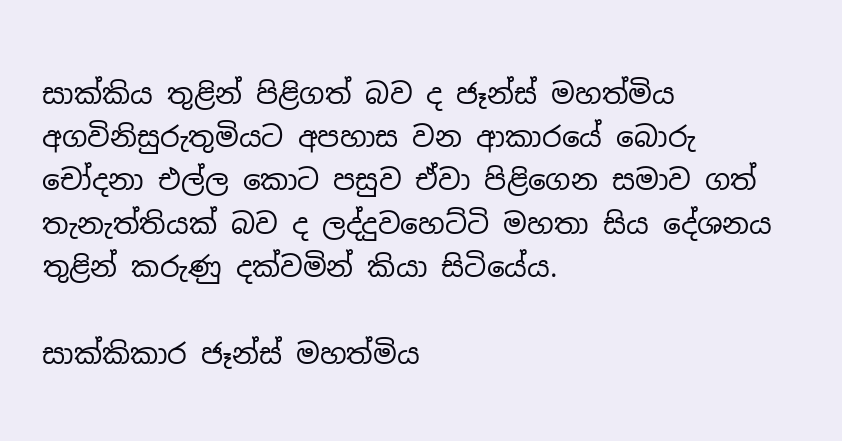සාක්‌කිය තුළින් පිළිගත් බව ද ජෑන්ස්‌ මහත්මිය අගවිනිසුරුතුමියට අපහාස වන ආකාරයේ බොරු චෝදනා එල්ල කොට පසුව ඒවා පිළිගෙන සමාව ගත් තැනැත්තියක්‌ බව ද ලද්දුවහෙට්‌ටි මහතා සිය දේශනය තුළින් කරුණු දක්‌වමින් කියා සිටියේය.

සාක්‌කිකාර ජෑන්ස්‌ මහත්මිය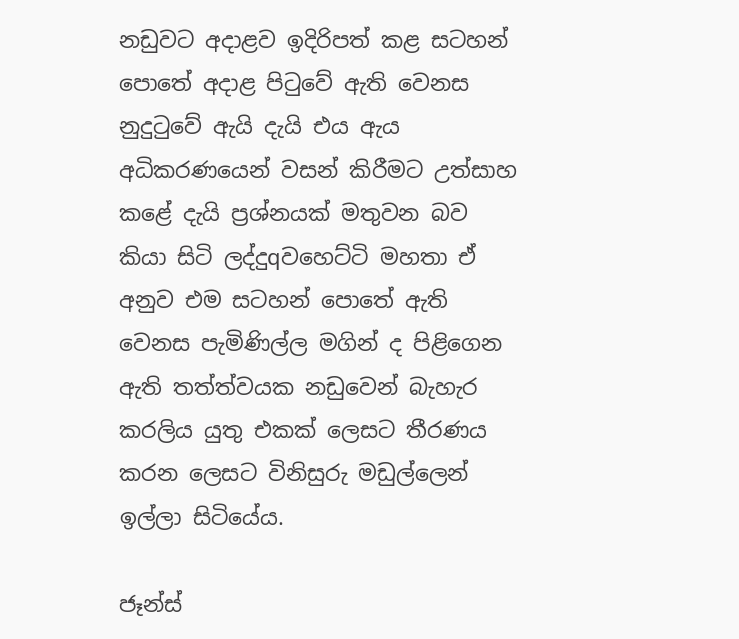නඩුවට අදාළව ඉදිරිපත් කළ සටහන් පොතේ අදාළ පිටුවේ ඇති වෙනස නුදුටුවේ ඇයි දැයි එය ඇය අධිකරණයෙන් වසන් කිරීමට උත්සාහ කළේ දැයි ප්‍රශ්නයක්‌ මතුවන බව කියා සිටි ලද්දුqවහෙට්‌ටි මහතා ඒ අනුව එම සටහන් පොතේ ඇති වෙනස පැමිණිල්ල මගින් ද පිළිගෙන ඇති තත්ත්වයක නඩුවෙන් බැහැර කරලිය යුතු එකක්‌ ලෙසට තීරණය කරන ලෙසට විනිසුරු මඩුල්ලෙන් ඉල්ලා සිටියේය.

ජෑන්ස්‌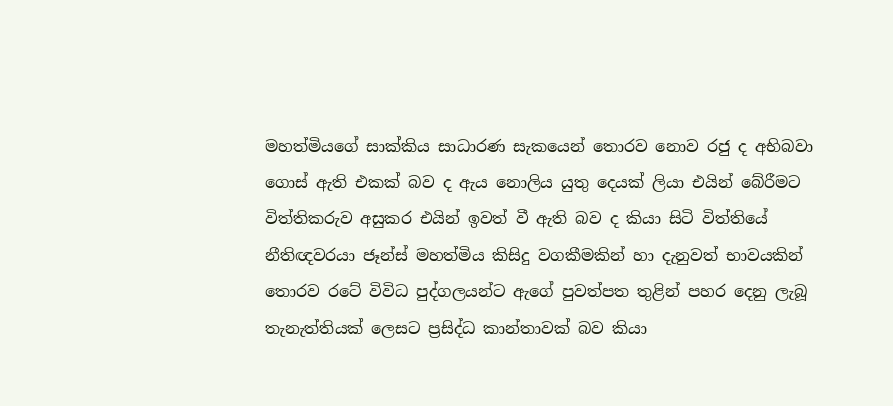මහත්මියගේ සාක්‌කිය සාධාරණ සැකයෙන් තොරව නොව රජු ද අභිබවා ගොස්‌ ඇති එකක්‌ බව ද ඇය නොලිය යුතු දෙයක්‌ ලියා එයින් බේරීමට විත්තිකරුව අසුකර එයින් ඉවත් වී ඇති බව ද කියා සිටි විත්තියේ නීතිඥවරයා ජෑන්ස්‌ මහත්මිය කිසිදු වගකීමකින් හා දැනුවත් භාවයකින් තොරව රටේ විවිධ පුද්ගලයන්ට ඇගේ පුවත්පත තුළින් පහර දෙනු ලැබූ තැනැත්තියක්‌ ලෙසට ප්‍රසිද්ධ කාන්තාවක්‌ බව කියා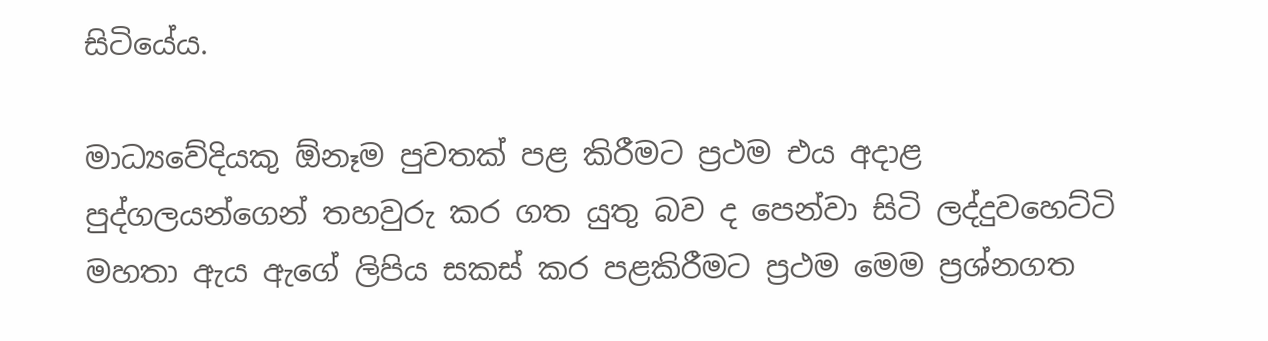සිටියේය.

මාධ්‍යවේදියකු ඕනෑම පුවතක්‌ පළ කිරීමට ප්‍රථම එය අදාළ පුද්ගලයන්ගෙන් තහවුරු කර ගත යුතු බව ද පෙන්වා සිටි ලද්දුවහෙට්‌ටි මහතා ඇය ඇගේ ලිපිය සකස්‌ කර පළකිරීමට ප්‍රථම මෙම ප්‍රශ්නගත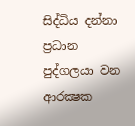සිද්ධිය දන්නා ප්‍රධාන පුද්ගලයා වන ආරක්‍ෂක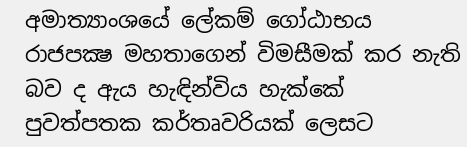අමාත්‍යාංශයේ ලේකම් ගෝඨාභය රාජපක්‍ෂ මහතාගෙන් විමසීමක්‌ කර නැති බව ද ඇය හැඳින්විය හැක්‌කේ පුවත්පතක කර්තෘවරියක්‌ ලෙසට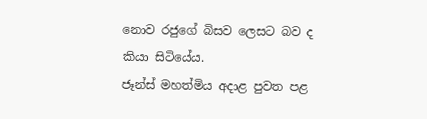නොව රජුගේ බිසව ලෙසට බව ද කියා සිටියේය.
ජෑන්ස්‌ මහත්මිය අදාළ පුවත පළ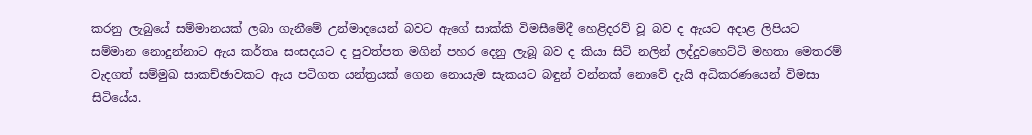කරනු ලැබුයේ සම්මානයක්‌ ලබා ගැනීමේ උන්මාදයෙන් බවට ඇගේ සාක්‌කි විමසීමේදී හෙළිදරව් වූ බව ද ඇයට අදාළ ලිපියට සම්මාන නොදුන්නාට ඇය කර්තෘ සංසදයට ද පුවත්පත මගින් පහර දෙනු ලැබූ බව ද කියා සිටි නලින් ලද්දුවහෙට්‌ටි මහතා මෙතරම් වැදගත් සම්මුඛ සාකච්ඡාවකට ඇය පටිගත යන්ත්‍රයක්‌ ගෙන නොයැම සැකයට බඳුන් වන්නක්‌ නොවේ දැයි අධිකරණයෙන් විමසා සිටියේය.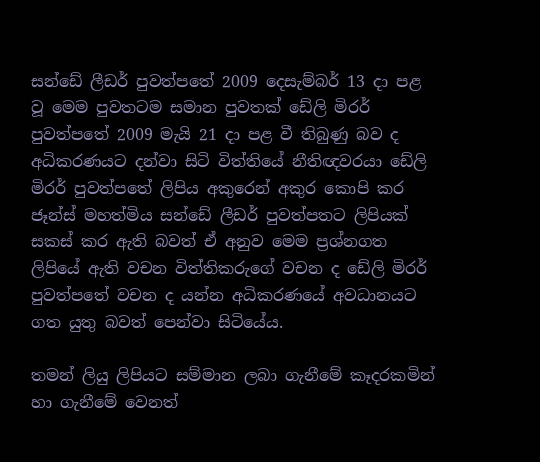සන්ඩේ ලීඩර් පුවත්පතේ 2009 දෙසැම්බර් 13 දා පළ වූ මෙම පුවතටම සමාන පුවතක්‌ ඩේලි මිරර් පුවත්පතේ 2009 මැයි 21 දා පළ වී තිබුණු බව ද අධිකරණයට දන්වා සිටි විත්තියේ නීතිඥවරයා ඩේලි මිරර් පුවත්පතේ ලිපිය අකුරෙන් අකුර කොපි කර ජෑන්ස්‌ මහත්මිය සන්ඩේ ලීඩර් පුවත්පතට ලිපියක්‌ සකස්‌ කර ඇති බවත් ඒ අනුව මෙම ප්‍රශ්නගත ලිපියේ ඇති වචන විත්තිකරුගේ වචන ද ඩේලි මිරර් පුවත්පතේ වචන ද යන්න අධිකරණයේ අවධානයට ගත යුතු බවත් පෙන්වා සිටියේය.

තමන් ලියු ලිපියට සම්මාන ලබා ගැනීමේ කෑදරකමින් හා ගැනීමේ වෙනත්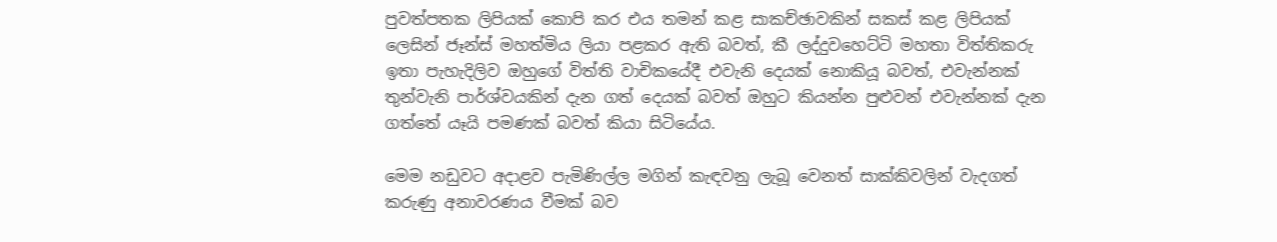පුවත්පතක ලිපියක්‌ කොපි කර එය තමන් කළ සාකච්ඡාවකින් සකස්‌ කළ ලිපියක්‌ ලෙසින් ජෑන්ස්‌ මහත්මිය ලියා පළකර ඇති බවත්, කී ලද්දුවහෙට්‌ටි මහතා විත්තිකරු ඉතා පැහැදිලිව ඔහුගේ විත්ති වාචිකයේදී එවැනි දෙයක්‌ නොකියූ බවත්, එවැන්නක්‌ තුන්වැනි පාර්ශ්වයකින් දැන ගත් දෙයක්‌ බවත් ඔහුට කියන්න පුළුවන් එවැන්නක්‌ දැන ගත්තේ යෑයි පමණක්‌ බවත් කියා සිටියේය.

මෙම නඩුවට අදාළව පැමිණිල්ල මගින් කැඳවනු ලැබූ වෙනත් සාක්‌කිවලින් වැදගත් කරුණු අනාවරණය වීමක්‌ බව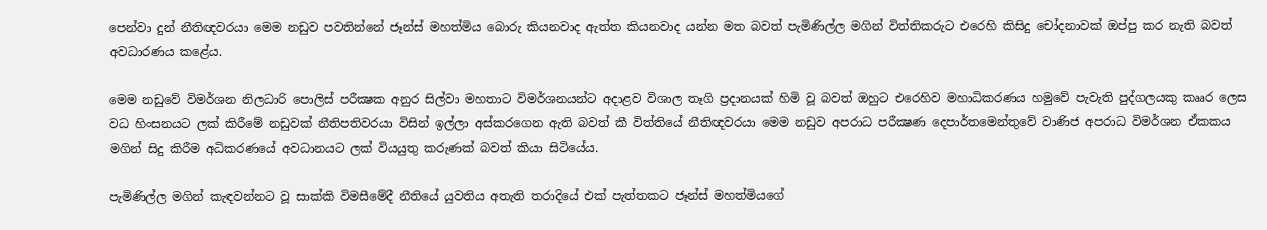පෙන්වා දුන් නීතිඥවරයා මෙම නඩුව පවතින්නේ ජෑන්ස්‌ මහත්මිය බොරු කියනවාද ඇත්ත කියනවාද යන්න මත බවත් පැමිණිල්ල මගින් විත්තිකරුට එරෙහි කිසිදු චෝදනාවක්‌ ඔප්පු කර නැති බවත් අවධාරණය කළේය.

මෙම නඩුවේ විමර්ශන නිලධාරි පොලිස්‌ පරීක්‍ෂක අනුර සිල්වා මහතාට විමර්ශනයන්ට අදාළව විශාල තෑගි ප්‍රදානයක්‌ හිමි වූ බවත් ඔහුට එරෙහිව මහාධිකරණය හමුවේ පැවැති පුද්ගලයකු කෲර ලෙස වධ හිංසනයට ලක්‌ කිරීමේ නඩුවක්‌ නීතිපතිවරයා විසින් ඉල්ලා අස්‌කරගෙන ඇති බවත් කී විත්තියේ නීතිඥවරයා මෙම නඩුව අපරාධ පරීක්‍ෂණ දෙපාර්තමෙන්තුවේ වාණිජ අපරාධ විමර්ශන ඒකකය මගින් සිදු කිරීම අධිකරණයේ අවධානයට ලක්‌ වියයුතු කරුණක්‌ බවත් කියා සිටියේය.

පැමිණිල්ල මගින් කැඳවන්නට වූ සාක්‌කි විමසීමේදී නීතියේ යුවතිය අතැති තරාදියේ එක්‌ පැත්තකට ජෑන්ස්‌ මහත්මියගේ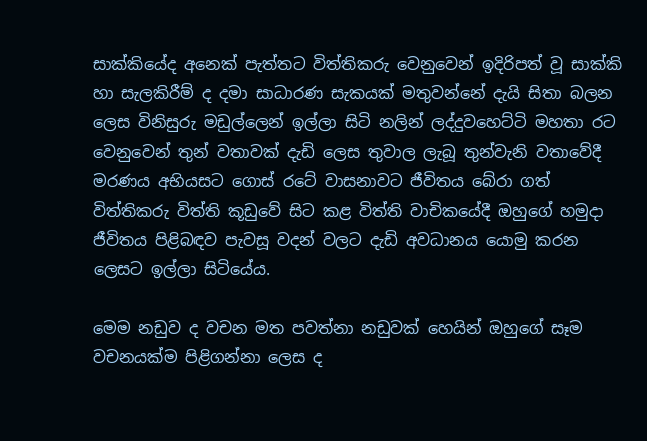සාක්‌කියේද අනෙක්‌ පැත්තට විත්තිකරු වෙනුවෙන් ඉදිරිපත් වූ සාක්‌කි හා සැලකිරීම් ද දමා සාධාරණ සැකයක්‌ මතුවන්නේ දැයි සිතා බලන ලෙස විනිසුරු මඩුල්ලෙන් ඉල්ලා සිටි නලින් ලද්දුවහෙට්‌ටි මහතා රට වෙනුවෙන් තුන් වතාවක්‌ දැඩි ලෙස තුවාල ලැබූ තුන්වැනි වතාවේදී මරණය අභියසට ගොස්‌ රටේ වාසනාවට ජීවිතය බේරා ගත් විත්තිකරු විත්ති කූඩුවේ සිට කළ විත්ති වාචිකයේදී ඔහුගේ හමුදා ජීවිතය පිළිබඳව පැවසූ වදන් වලට දැඩි අවධානය යොමු කරන ලෙසට ඉල්ලා සිටියේය.

මෙම නඩුව ද වචන මත පවත්නා නඩුවක්‌ හෙයින් ඔහුගේ සෑම වචනයක්‌ම පිළිගන්නා ලෙස ද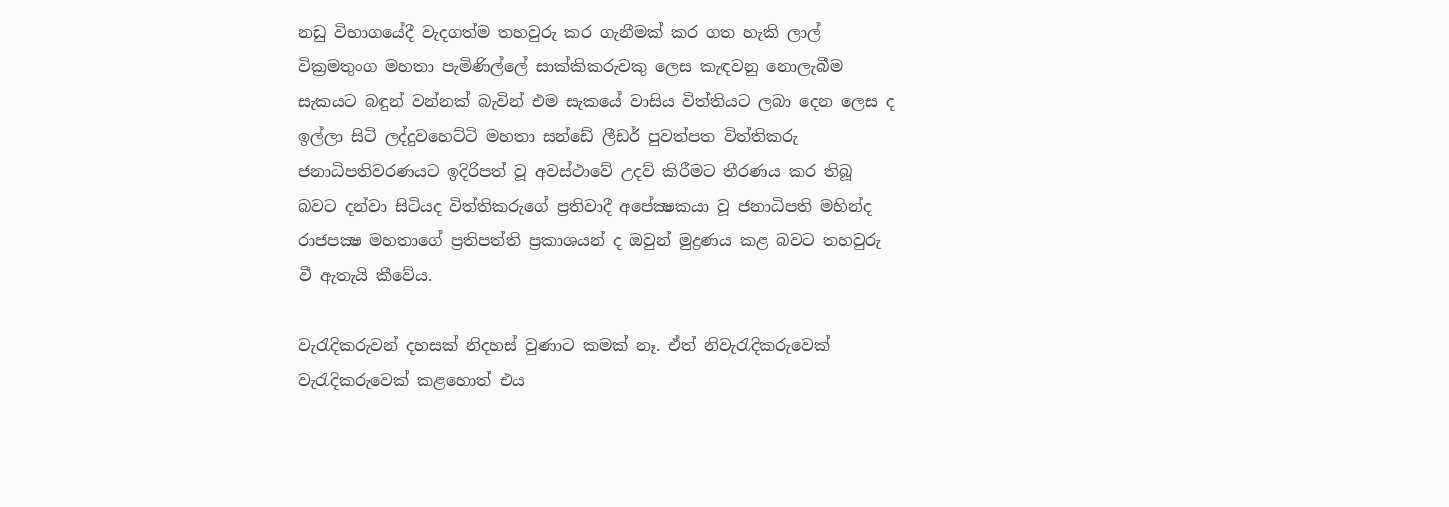නඩු විභාගයේදී වැදගත්ම තහවුරු කර ගැනීමක්‌ කර ගත හැකි ලාල් වික්‍රමතුංග මහතා පැමිණිල්ලේ සාක්‌කිකරුවකු ලෙස කැඳවනු නොලැබීම සැකයට බඳුන් වන්නක්‌ බැවින් එම සැකයේ වාසිය විත්තියට ලබා දෙන ලෙස ද ඉල්ලා සිටි ලද්දුවහෙට්‌ටි මහතා සන්ඩේ ලීඩර් පුවත්පත විත්තිකරු ජනාධිපතිවරණයට ඉදිරිපත් වූ අවස්‌ථාවේ උදව් කිරීමට තීරණය කර තිබූ බවට දන්වා සිටියද විත්තිකරුගේ ප්‍රතිවාදී අපේක්‍ෂකයා වූ ජනාධිපති මහින්ද රාජපක්‍ෂ මහතාගේ ප්‍රතිපත්ති ප්‍රකාශයන් ද ඔවුන් මුද්‍රණය කළ බවට තහවුරු වී ඇතැයි කීවේය.

වැරැදිකරුවන් දහසක්‌ නිදහස්‌ වුණාට කමක්‌ නෑ. ඒත් නිවැරැදිකරුවෙක්‌ වැරැදිකරුවෙක්‌ කළහොත් එය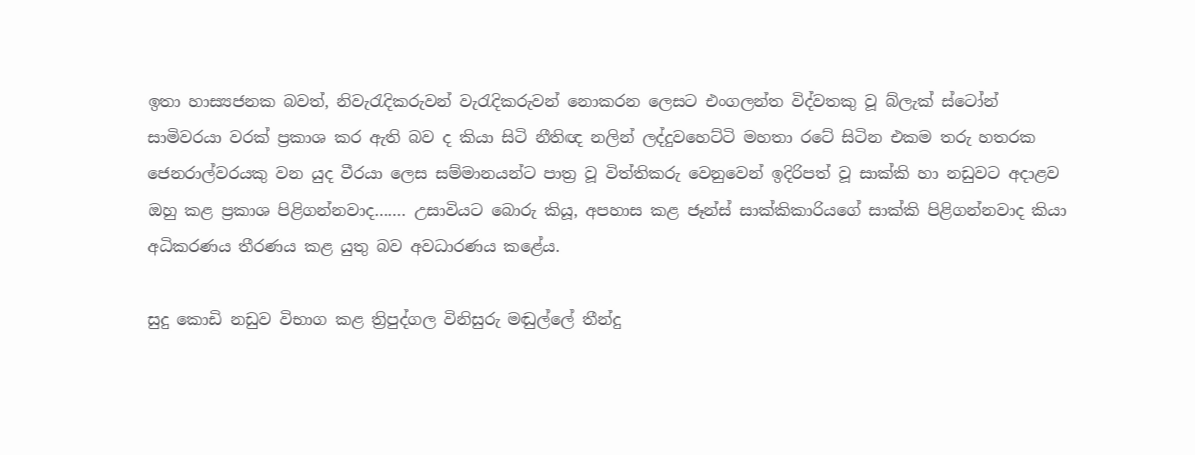ඉතා හාස්‍යජනක බවත්, නිවැරැදිකරුවන් වැරැදිකරුවන් නොකරන ලෙසට එංගලන්ත විද්වතකු වූ බ්ලැක්‌ ස්‌ටෝන් සාමිවරයා වරක්‌ ප්‍රකාශ කර ඇති බව ද කියා සිටි නීතිඥ නලින් ලද්දුවහෙට්‌ටි මහතා රටේ සිටින එකම තරු හතරක ජෙනරාල්වරයකු වන යුද වීරයා ලෙස සම්මානයන්ට පාත්‍ර වූ විත්තිකරු වෙනුවෙන් ඉදිරිපත් වූ සාක්‌කි හා නඩුවට අදාළව ඔහු කළ ප්‍රකාශ පිළිගන්නවාද……. උසාවියට බොරු කියූ, අපහාස කළ ජෑන්ස්‌ සාක්‌කිකාරියගේ සාක්‌කි පිළිගන්නවාද කියා අධිකරණය තීරණය කළ යුතු බව අවධාරණය කළේය.

සුදු කොඩි නඩුව විභාග කළ ත්‍රිපුද්ගල විනිසුරු මඬුල්ලේ තීන්දු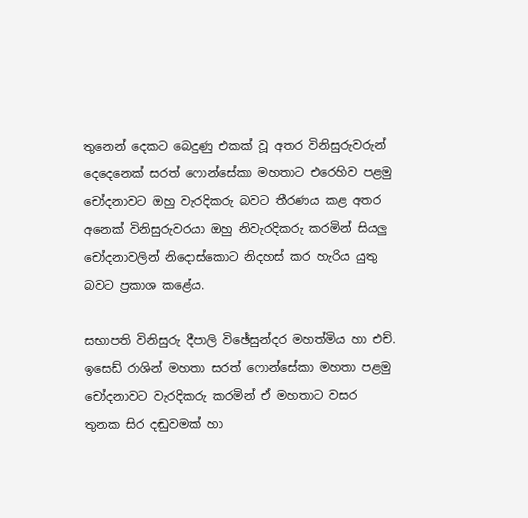තුනෙන් දෙකට බෙදුණු එකක්‌ වූ අතර විනිසුරුවරුන් දෙදෙනෙක්‌ සරත් ෆොන්සේකා මහතාට එරෙහිව පළමු චෝදනාවට ඔහු වැරදිකරු බවට තීරණය කළ අතර අනෙක්‌ විනිසුරුවරයා ඔහු නිවැරදිකරු කරමින් සියලු චෝදනාවලින් නිදොස්‌කොට නිදහස්‌ කර හැරිය යුතු බවට ප්‍රකාශ කළේය.

සභාපති විනිසුරු දීපාලි විඡේසුන්දර මහත්මිය හා එච්. ඉසෙඩ් රාශින් මහතා සරත් ෆොන්සේකා මහතා පළමු චෝදනාවට වැරදිකරු කරමින් ඒ මහතාට වසර තුනක සිර දඬුවමක්‌ හා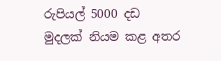රුපියල් 5000 දඩ මුදලක්‌ නියම කළ අතර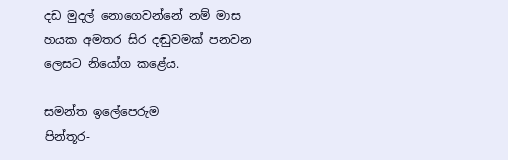දඩ මුදල් නොගෙවන්නේ නම් මාස හයක අමතර සිර දඬුවමක්‌ පනවන ලෙසට නියෝග කළේය.

සමන්ත ඉලේපෙරුම
පින්තූර-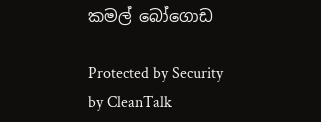කමල් බෝගොඩ

Protected by Security by CleanTalk